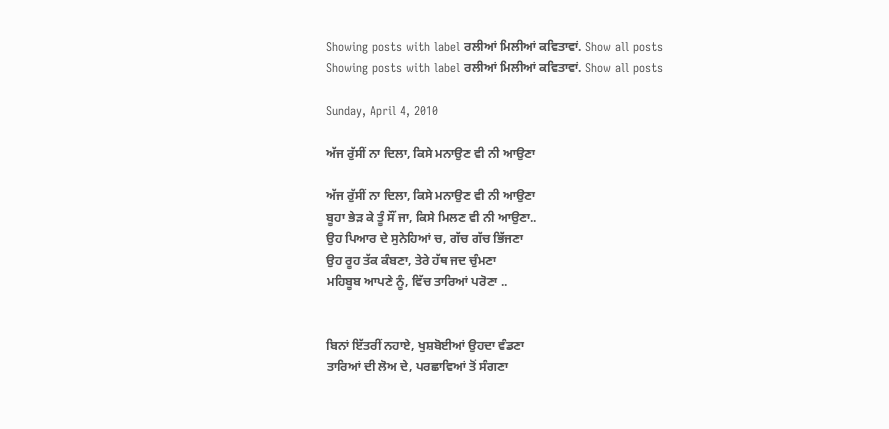Showing posts with label ਰਲੀਆਂ ਮਿਲੀਆਂ ਕਵਿਤਾਵਾਂ. Show all posts
Showing posts with label ਰਲੀਆਂ ਮਿਲੀਆਂ ਕਵਿਤਾਵਾਂ. Show all posts

Sunday, April 4, 2010

ਅੱਜ ਰੁੱਸੀਂ ਨਾ ਦਿਲਾ, ਕਿਸੇ ਮਨਾਉਣ ਵੀ ਨੀ ਆਉਣਾ

ਅੱਜ ਰੁੱਸੀਂ ਨਾ ਦਿਲਾ, ਕਿਸੇ ਮਨਾਉਣ ਵੀ ਨੀ ਆਉਣਾ
ਬੂਹਾ ਭੇਡ਼ ਕੇ ਤੂੰ ਸੌਂ ਜਾ, ਕਿਸੇ ਮਿਲਣ ਵੀ ਨੀ ਆਉਣਾ..
ਉਹ ਪਿਆਰ ਦੇ ਸੁਨੇਹਿਆਂ ਚ, ਗੱਚ ਗੱਚ ਭਿੱਜਣਾ
ਉਹ ਰੂਹ ਤੱਕ ਕੰਬਣਾ, ਤੇਰੇ ਹੱਥ ਜਦ ਚੁੰਮਣਾ
ਮਹਿਬੂਬ ਆਪਣੇ ਨੂੰ, ਵਿੱਚ ਤਾਰਿਆਂ ਪਰੋਣਾ ..


ਬਿਨਾਂ ਇੱਤਰੀਂ ਨਹਾਏ, ਖੁਸ਼ਬੋਈਆਂ ਉਹਦਾ ਵੰਡਣਾ
ਤਾਰਿਆਂ ਦੀ ਲੋਅ ਦੇ, ਪਰਛਾਵਿਆਂ ਤੋਂ ਸੰਗਣਾ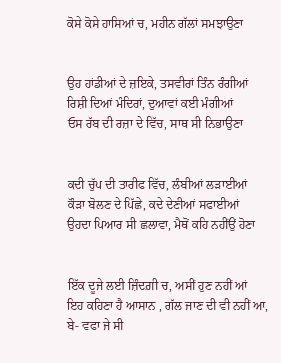ਕੋਸੇ ਕੋਸੇ ਹਾਸਿਆਂ ਚ, ਮਹੀਨ ਗੱਲਾਂ ਸਮਝਾਉਣਾ


ਉਹ ਹਾਂਡੀਆਂ ਦੇ ਜ਼ਇਕੇ, ਤਸਵੀਰਾਂ ਤਿੰਨ ਰੰਗੀਆਂ
ਰਿਸ਼ੀ ਦਿਆਂ ਮੰਦਿਰਾਂ, ਦੁਆਵਾਂ ਕਈ ਮੰਗੀਆਂ
ਓਸ ਰੱਬ ਦੀ ਰਜ਼ਾ ਦੇ ਵਿੱਚ, ਸਾਥ ਸੀ ਨਿਭਾਉਣਾ


ਕਦੀ ਚੁੱਪ ਦੀ ਤਾਰੀਫ ਵਿੱਚ, ਲੰਬੀਆਂ ਲਡ਼ਾਈਆਂ
ਕੌਡ਼ਾ ਬੋਲਣ ਦੇ ਪਿੱਛੇ, ਕਦੇ ਦੇਣੀਆਂ ਸਫਾਈਆਂ
ਉਹਦਾ ਪਿਆਰ ਸੀ ਛਲਾਵਾ, ਮੈਥੋਂ ਕਹਿ ਨਹੀਂਉਂ ਹੋਣਾ


ਇੱਕ ਦੂਜੇ ਲਈ ਜ਼ਿੰਦਗ਼ੀ ਚ, ਅਸੀਂ ਹੁਣ ਨਹੀਂ ਆਂ
ਇਹ ਕਹਿਣਾ ਹੈ ਆਸਾਨ , ਗੱਲ ਜਾਣ ਦੀ ਵੀ ਨਹੀਂ ਆ,
ਬੇ- ਵਫਾ ਜੇ ਸੀ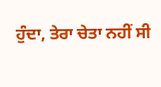ਹੁੰਦਾ, ਤੇਰਾ ਚੇਤਾ ਨਹੀਂ ਸੀ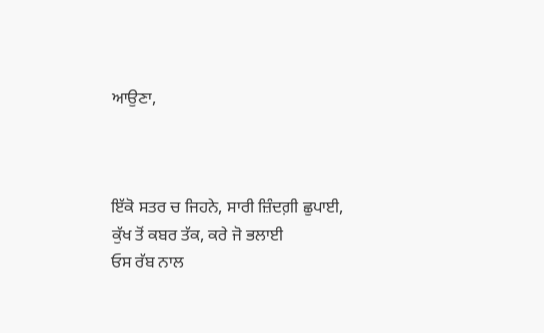ਆਉਣਾ,



ਇੱਕੋ ਸਤਰ ਚ ਜਿਹਨੇ, ਸਾਰੀ ਜ਼ਿੰਦਗ਼ੀ ਛੁਪਾਈ,
ਕੁੱਖ ਤੋਂ ਕਬਰ ਤੱਕ, ਕਰੇ ਜੋ ਭਲਾਈ
ਓਸ ਰੱਬ ਨਾਲ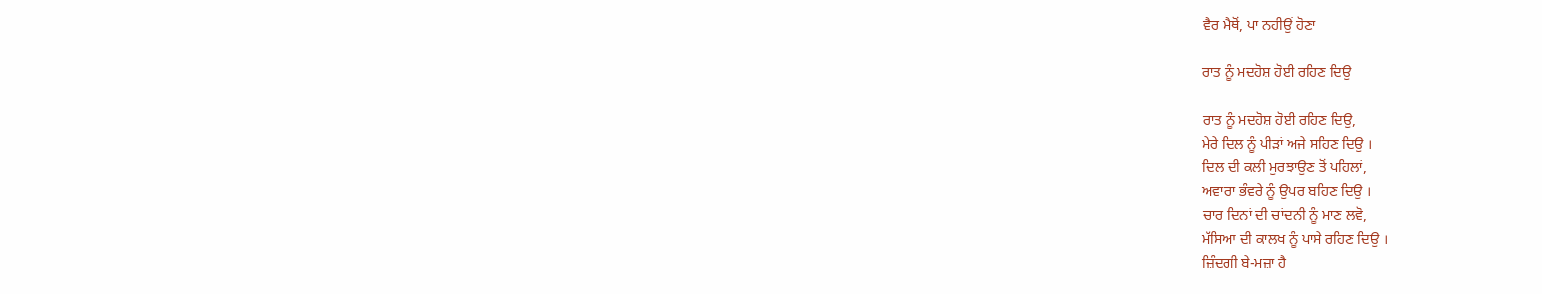ਵੈਰ ਮੈਥੋਂ, ਪਾ ਨਹੀਉਂ ਹੋਣਾ

ਰਾਤ ਨੂੰ ਮਦਹੋਸ਼ ਹੋਈ ਰਹਿਣ ਦਿਉ

ਰਾਤ ਨੂੰ ਮਦਹੋਸ਼ ਹੋਈ ਰਹਿਣ ਦਿਉ,
ਮੇਰੇ ਦਿਲ ਨੂੰ ਪੀੜਾਂ ਅਜੇ ਸਹਿਣ ਦਿਉ ।
ਦਿਲ ਦੀ ਕਲੀ ਮੁਰਝਾਉਣ ਤੋਂ ਪਹਿਲਾਂ,
ਅਵਾਰਾ ਭੰਵਰੇ ਨੂੰ ਉਪਰ ਬਹਿਣ ਦਿਉ ।
ਚਾਰ ਦਿਨਾਂ ਦੀ ਚਾਂਦਨੀ ਨੂੰ ਮਾਣ ਲਵੋ,
ਮੱਸਿਆ ਦੀ ਕਾਲਖ ਨੂੰ ਪਾਸੇ ਰਹਿਣ ਦਿਉ ।
ਜ਼ਿੰਦਗੀ ਬੇ-ਮਜ਼ਾ ਹੈ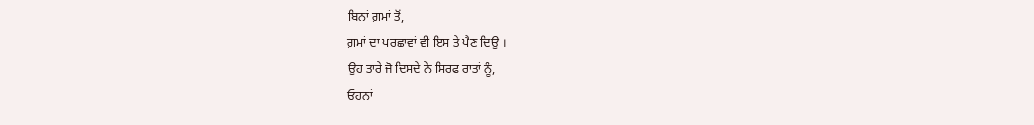ਬਿਨਾਂ ਗ਼ਮਾਂ ਤੋਂ,
ਗ਼ਮਾਂ ਦਾ ਪਰਛਾਵਾਂ ਵੀ ਇਸ ਤੇ ਪੈਣ ਦਿਉ ।
ਉਹ ਤਾਰੇ ਜੋ ਦਿਸਦੇ ਨੇ ਸਿਰਫ ਰਾਤਾਂ ਨੂੰ,
ਓਹਨਾਂ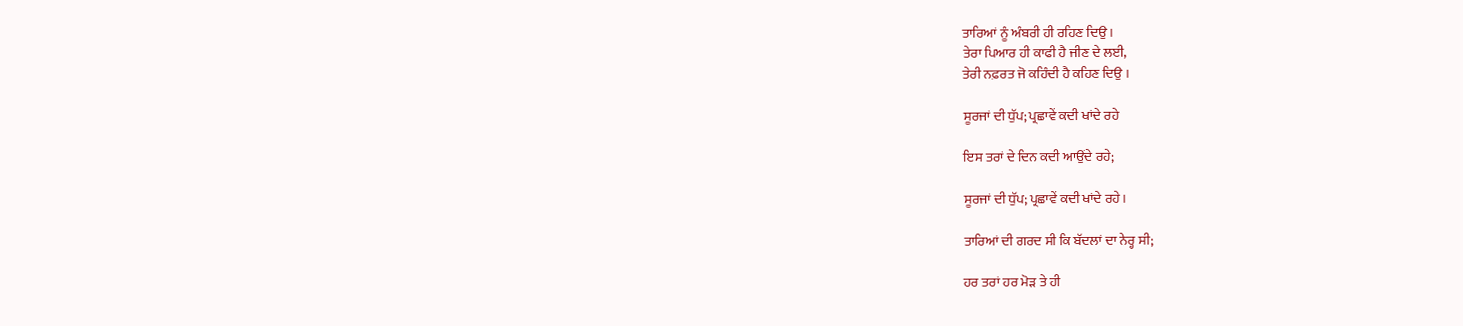ਤਾਰਿਆਂ ਨੂੰ ਅੰਬਰੀ ਹੀ ਰਹਿਣ ਦਿਉ ।
ਤੇਰਾ ਪਿਆਰ ਹੀ ਕਾਫੀ ਹੈ ਜੀਣ ਦੇ ਲਈ,
ਤੇਰੀ ਨਫ਼ਰਤ ਜੋ ਕਹਿੰਦੀ ਹੈ ਕਹਿਣ ਦਿਉ ।

ਸੂਰਜਾਂ ਦੀ ਧੁੱਪ; ਪ੍ਰਛਾਵੇਂ ਕਦੀ ਖਾਂਦੇ ਰਹੇ

ਇਸ ਤਰਾਂ ਦੇ ਦਿਨ ਕਦੀ ਆਉਂਦੇ ਰਹੇ;

ਸੂਰਜਾਂ ਦੀ ਧੁੱਪ; ਪ੍ਰਛਾਵੇਂ ਕਦੀ ਖਾਂਦੇ ਰਹੇ।

ਤਾਰਿਆਂ ਦੀ ਗਰਦ ਸੀ ਕਿ ਬੱਦਲਾਂ ਦਾ ਨੇਰ੍ਹ ਸੀ;

ਹਰ ਤਰਾਂ ਹਰ ਮੋੜ ਤੇ ਹੀ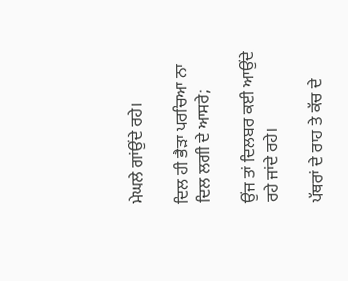ਮੇਘਲੇ ਗਾਂਉਂਦੇ ਰਹੇ।

ਦਿਲ ਹੀ ਭੈੜਾ ਪਰਚਿਆ ਨਾ ਦਿਲ ਲਗੀ ਦੇ ਆਸਰੇ;

ਉਂਜ ਤਾਂ ਦਿਲਬਰ ਕਈ ਆਉਂਦੇ ਰਹੇ ਜਾਂਦੇ ਰਹੇ।

ਪੱਥਰਾਂ ਦੇ ਰਾਹ ਤੇ ਕੱਚ ਦੇ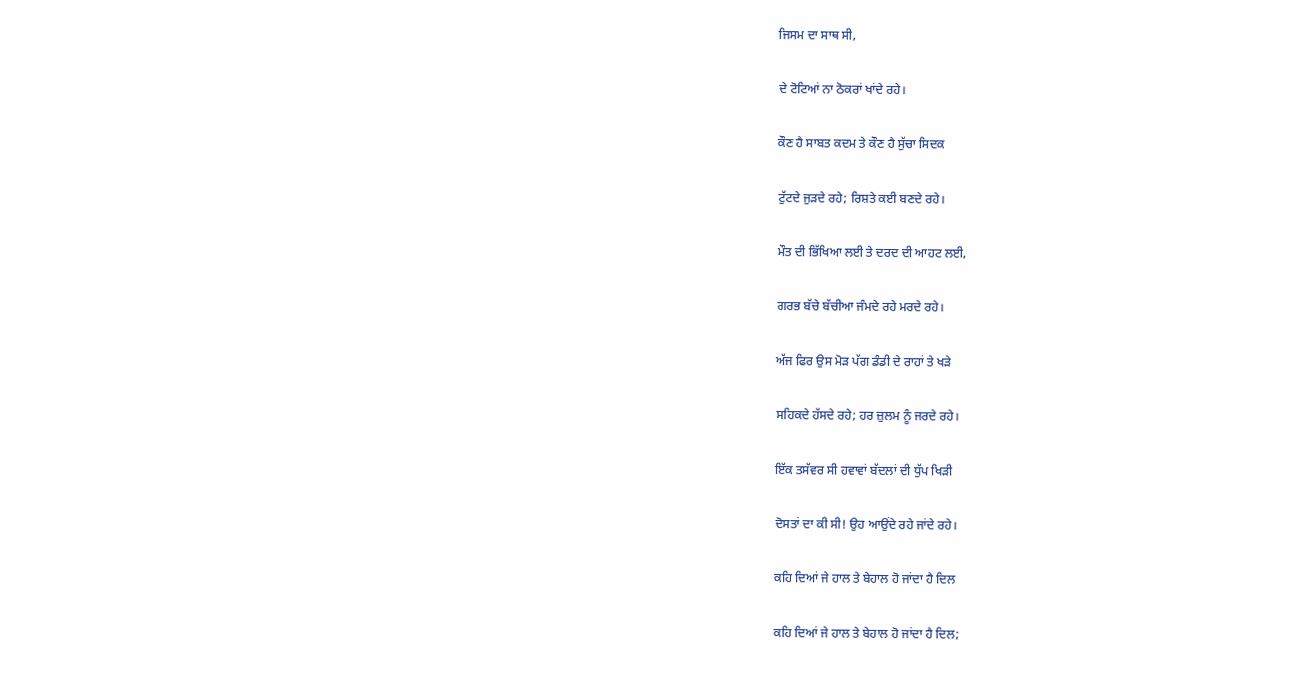ਜਿਸਮ ਦਾ ਸਾਥ ਸੀ,

ਦੇ ਟੋਟਿਆਂ ਨਾ ਠੋਕਰਾਂ ਖਾਂਦੇ ਰਹੇ।

ਕੌਣ ਹੈ ਸਾਬਤ ਕਦਮ ਤੇ ਕੌਣ ਹੈ ਸੁੱਚਾ ਸਿਦਕ

ਟੁੱਟਦੇ ਜੁੜਦੇ ਰਹੇ; ਰਿਸ਼ਤੇ ਕਈ ਬਣਦੇ ਰਹੇ।

ਮੌਤ ਦੀ ਭਿੱਖਿਆ ਲਈ ਤੇ ਦਰਦ ਦੀ ਆਹਟ ਲਈ,

ਗਰਭ ਬੱਚੇ ਬੱਚੀਆ ਜੰਮਦੇ ਰਹੇ ਮਰਦੇ ਰਹੇ।

ਅੱਜ ਫਿਰ ਉਸ ਮੋੜ ਪੱਗ ਡੰਡੀ ਦੇ ਰਾਹਾਂ ਤੇ ਖੜੇ

ਸਹਿਕਦੇ ਹੱਸਦੇ ਰਹੇ; ਹਰ ਜ਼ੁਲਮ ਨੂੰ ਜਰਦੇ ਰਹੇ।

ਇੱਕ ਤਸੱਵਰ ਸੀ ਹਵਾਵਾਂ ਬੱਦਲਾਂ ਦੀ ਧੁੱਪ ਖਿੜੀ

ਦੋਸਤਾਂ ਦਾ ਕੀ ਸੀ! ਉਹ ਆਉਂਦੇ ਰਹੇ ਜਾਂਦੇ ਰਹੇ।

ਕਹਿ ਦਿਆਂ ਜੇ ਹਾਲ ਤੇ ਬੇਹਾਲ ਹੋ ਜਾਂਦਾ ਹੈ ਦਿਲ

ਕਹਿ ਦਿਆਂ ਜੇ ਹਾਲ ਤੇ ਬੇਹਾਲ ਹੋ ਜਾਂਦਾ ਹੈ ਦਿਲ;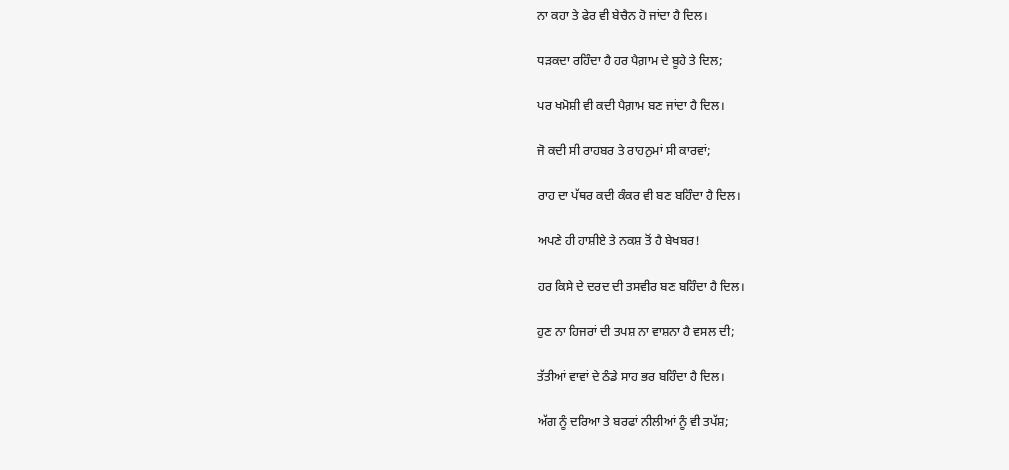ਨਾ ਕਹਾ ਤੇ ਫੇਰ ਵੀ ਬੇਚੈਨ ਹੋ ਜਾਂਦਾ ਹੈ ਦਿਲ।

ਧੜਕਦਾ ਰਹਿੰਦਾ ਹੈ ਹਰ ਪੈਗ਼ਾਮ ਦੇ ਬੂਹੇ ਤੇ ਦਿਲ;

ਪਰ ਖਮੋਸ਼ੀ ਵੀ ਕਦੀ ਪੈਗ਼ਾਮ ਬਣ ਜਾਂਦਾ ਹੈ ਦਿਲ।

ਜੋ ਕਦੀ ਸੀ ਰਾਹਬਰ ਤੇ ਰਾਹਨੁਮਾਂ ਸੀ ਕਾਰਵਾਂ;

ਰਾਹ ਦਾ ਪੱਥਰ ਕਦੀ ਕੰਕਰ ਵੀ ਬਣ ਬਹਿੰਦਾ ਹੈ ਦਿਲ।

ਅਪਣੇ ਹੀ ਹਾਸ਼ੀਏ ਤੇ ਨਕਸ਼ ਤੋਂ ਹੈ ਬੇਖਬਰ!

ਹਰ ਕਿਸੇ ਦੇ ਦਰਦ ਦੀ ਤਸਵੀਰ ਬਣ ਬਹਿੰਦਾ ਹੈ ਦਿਲ।

ਹੁਣ ਨਾ ਹਿਜਰਾਂ ਦੀ ਤਪਸ਼ ਨਾ ਵਾਸ਼ਨਾ ਹੈ ਵਸਲ ਦੀ;

ਤੱਤੀਆਂ ਵਾਵਾਂ ਦੇ ਠੰਡੇ ਸਾਹ ਭਰ ਬਹਿੰਦਾ ਹੈ ਦਿਲ।

ਅੱਗ ਨੂੰ ਦਰਿਆ ਤੇ ਬਰਫਾਂ ਨੀਲੀਆਂ ਨੂੰ ਵੀ ਤਪੱਸ਼;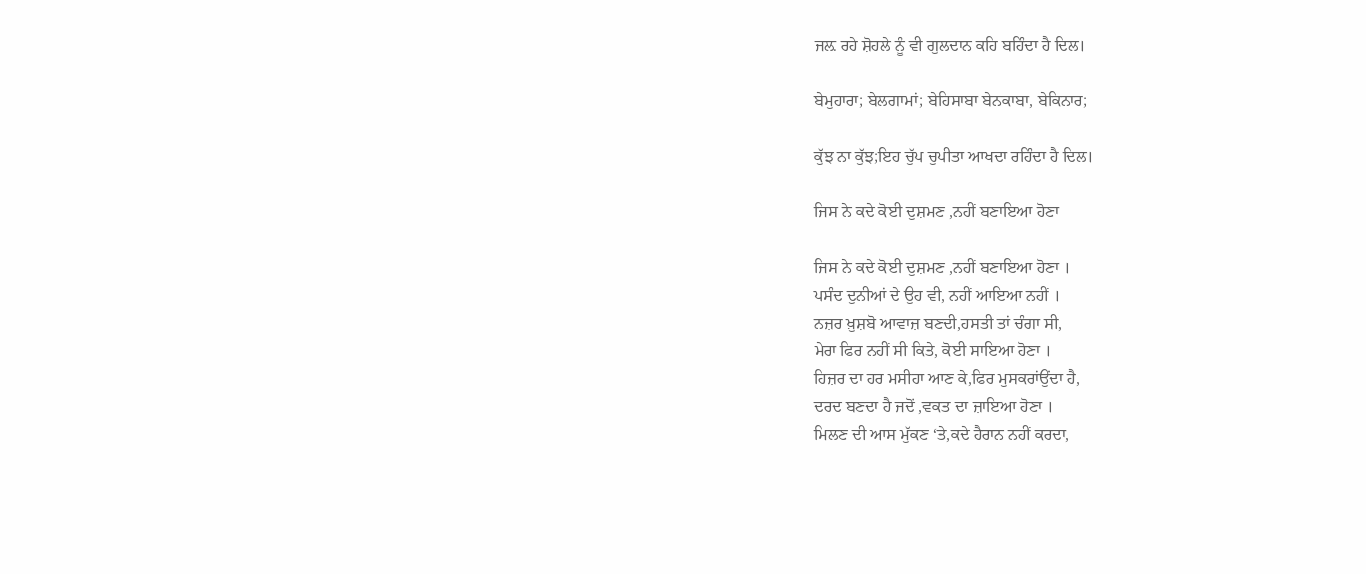ਜਲ਼ ਰਹੇ ਸ਼ੋਹਲੇ ਨੂੰ ਵੀ ਗੁਲਦਾਨ ਕਹਿ ਬਹਿੰਦਾ ਹੈ ਦਿਲ।

ਬੇਮੁਹਾਰਾ; ਬੇਲਗਾਮਾਂ; ਬੇਹਿਸਾਬਾ ਬੇਨਕਾਬਾ, ਬੇਕਿਨਾਰ;

ਕੁੱਝ ਨਾ ਕੁੱਝ;ਇਹ ਚੁੱਪ ਚੁਪੀਤਾ ਆਖਦਾ ਰਹਿੰਦਾ ਹੈ ਦਿਲ।

ਜਿਸ ਨੇ ਕਦੇ ਕੋਈ ਦੁਸ਼ਮਣ ,ਨਹੀਂ ਬਣਾਇਆ ਹੋਣਾ

ਜਿਸ ਨੇ ਕਦੇ ਕੋਈ ਦੁਸ਼ਮਣ ,ਨਹੀਂ ਬਣਾਇਆ ਹੋਣਾ ।
ਪਸੰਦ ਦੁਨੀਆਂ ਦੇ ਉਹ ਵੀ, ਨਹੀਂ ਆਇਆ ਨਹੀਂ ।
ਨਜ਼ਰ ਖ਼ੁਸ਼ਬੋ ਆਵਾਜ਼ ਬਣਦੀ,ਹਸਤੀ ਤਾਂ ਚੰਗਾ ਸੀ,
ਮੇਰਾ ਫਿਰ ਨਹੀਂ ਸੀ ਕਿਤੇ, ਕੋਈ ਸਾਇਆ ਹੋਣਾ ।
ਹਿਜ਼ਰ ਦਾ ਹਰ ਮਸੀਹਾ ਆਣ ਕੇ,ਫਿਰ ਮੁਸਕਰਾਂਉਂਦਾ ਹੈ,
ਦਰਦ ਬਣਦਾ ਹੈ ਜਦੋਂ ,ਵਕਤ ਦਾ ਜ਼ਾਇਆ ਹੋਣਾ ।
ਮਿਲਣ ਦੀ ਆਸ ਮੁੱਕਣ ‘ਤੇ,ਕਦੇ ਹੈਰਾਨ ਨਹੀਂ ਕਰਦਾ,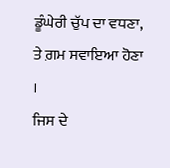ਡੂੰਘੇਰੀ ਚੁੱਪ ਦਾ ਵਧਣਾ, ਤੇ ਗ਼ਮ ਸਵਾਇਆ ਹੋਣਾ ।
ਜਿਸ ਦੇ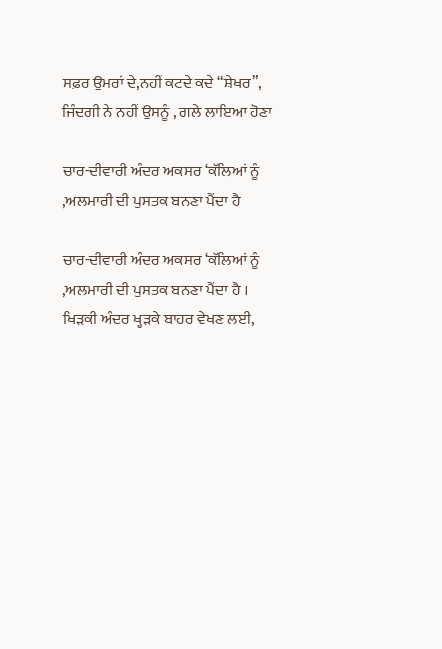ਸਫ਼ਰ ਉਮਰਾਂ ਦੇ,ਨਹੀਂ ਕਟਦੇ ਕਦੇ “ਸ਼ੇਖਰ”,
ਜਿੰਦਗੀ ਨੇ ਨਹੀਂ ਉਸਨੂੰ , ਗਲੇ ਲਾਇਆ ਹੋਣਾ

ਚਾਰ-ਦੀਵਾਰੀ ਅੰਦਰ ਅਕਸਰ ‘ਕੱਲਿਆਂ ਨੂੰ ,ਅਲਮਾਰੀ ਦੀ ਪੁਸਤਕ ਬਨਣਾ ਪੈਂਦਾ ਹੈ

ਚਾਰ-ਦੀਵਾਰੀ ਅੰਦਰ ਅਕਸਰ ‘ਕੱਲਿਆਂ ਨੂੰ ,ਅਲਮਾਰੀ ਦੀ ਪੁਸਤਕ ਬਨਣਾ ਪੈਂਦਾ ਹੈ ।
ਖਿੜਕੀ ਅੰਦਰ ਖ੍ਹੜਕੇ ਬਾਹਰ ਵੇਖਣ ਲਈ,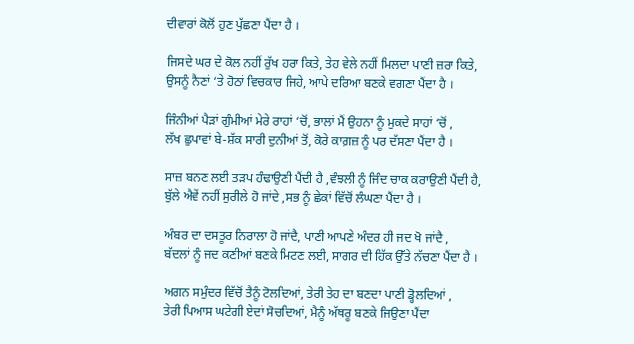ਦੀਵਾਰਾਂ ਕੋਲੋਂ ਹੁਣ ਪੁੱਛਣਾ ਪੈਂਦਾ ਹੈ ।

ਜਿਸਦੇ ਘਰ ਦੇ ਕੋਲ ਨਹੀਂ ਰੁੱਖ ਹਰਾ ਕਿਤੇ, ਤੇਹ ਵੇਲੇ ਨਹੀਂ ਮਿਲਦਾ ਪਾਣੀ ਜ਼ਰਾ ਕਿਤੇ,
ਉਸਨੂੰ ਨੈਣਾਂ ‘ਤੇ ਹੋਠਾਂ ਵਿਚਕਾਰ ਜਿਹੇ, ਆਪੇ ਦਰਿਆ ਬਣਕੇ ਵਗਣਾ ਪੈਂਦਾ ਹੈ ।

ਜਿੰਨੀਆਂ ਪੈੜਾਂ ਗੁੰਮੀਆਂ ਮੇਰੇ ਰਾਹਾਂ ‘ਚੋਂ, ਭਾਲਾਂ ਮੈਂ ਉਹਨਾ ਨੂੰ ਮੁਕਦੇ ਸਾਹਾਂ ‘ਚੋਂ ,
ਲੱਖ ਛੁਪਾਵਾਂ ਬੇ-ਸ਼ੱਕ ਸਾਰੀ ਦੁਨੀਆਂ ਤੋਂ, ਕੋਰੇ ਕਾਗ਼ਜ਼ ਨੂੰ ਪਰ ਦੱਸਣਾ ਪੈਂਦਾ ਹੈ ।

ਸਾਜ਼ ਬਨਣ ਲਈ ਤੜਪ ਹੰਢਾਉਣੀ ਪੈਂਦੀ ਹੈ ,ਵੰਝਲੀ ਨੂੰ ਜਿੰਦ ਚਾਕ ਕਰਾਉਣੀ ਪੈਂਦੀ ਹੈ,
ਬੁੱਲੇ ਐਵੇਂ ਨਹੀਂ ਸੁਰੀਲੇ ਹੋ ਜਾਂਦੇ ,ਸਭ ਨੂੰ ਛੇਕਾਂ ਵਿੱਚੋਂ ਲੰਘਣਾ ਪੈਂਦਾ ਹੈ ।

ਅੰਬਰ ਦਾ ਦਸਤੂਰ ਨਿਰਾਲਾ ਹੋ ਜਾਂਦੈ, ਪਾਣੀ ਆਪਣੇ ਅੰਦਰ ਹੀ ਜਦ ਖੋ ਜਾਂਦੈ ,
ਬੱਦਲਾਂ ਨੂੰ ਜਦ ਕਣੀਆਂ ਬਣਕੇ ਮਿਟਣ ਲਈ, ਸਾਗਰ ਦੀ ਹਿੱਕ ਉੱਤੇ ਨੱਚਣਾ ਪੈਂਦਾ ਹੈ ।

ਅਗਨ ਸਮੁੰਦਰ ਵਿੱਚੋਂ ਤੈਨੂੰ ਟੋਲਦਿਆਂ, ਤੇਰੀ ਤੇਹ ਦਾ ਬਣਦਾ ਪਾਣੀ ਡ੍ਹੋਲਦਿਆਂ ,
ਤੇਰੀ ਪਿਆਸ ਘਟੇਗੀ ਏਦਾਂ ਸੋਚਦਿਆਂ, ਮੈਨੂੰ ਅੱਥਰੂ ਬਣਕੇ ਜਿਉਣਾ ਪੈਂਦਾ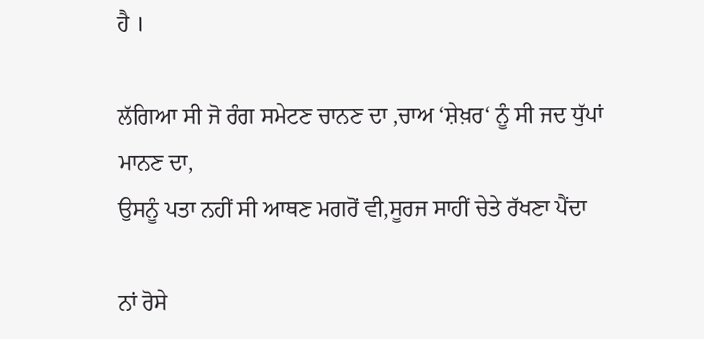ਹੈ ।

ਲੱਗਿਆ ਸੀ ਜੋ ਰੰਗ ਸਮੇਟਣ ਚਾਨਣ ਦਾ ,ਚਾਅ ‘ਸ਼ੇਖ਼ਰ‘ ਨੂੰ ਸੀ ਜਦ ਧੁੱਪਾਂ ਮਾਨਣ ਦਾ,
ਉਸਨੂੰ ਪਤਾ ਨਹੀਂ ਸੀ ਆਥਣ ਮਗਰੋਂ ਵੀ,ਸੂਰਜ ਸਾਹੀਂ ਚੇਤੇ ਰੱਖਣਾ ਪੈਂਦਾ

ਨਾਂ ਰੋਸੇ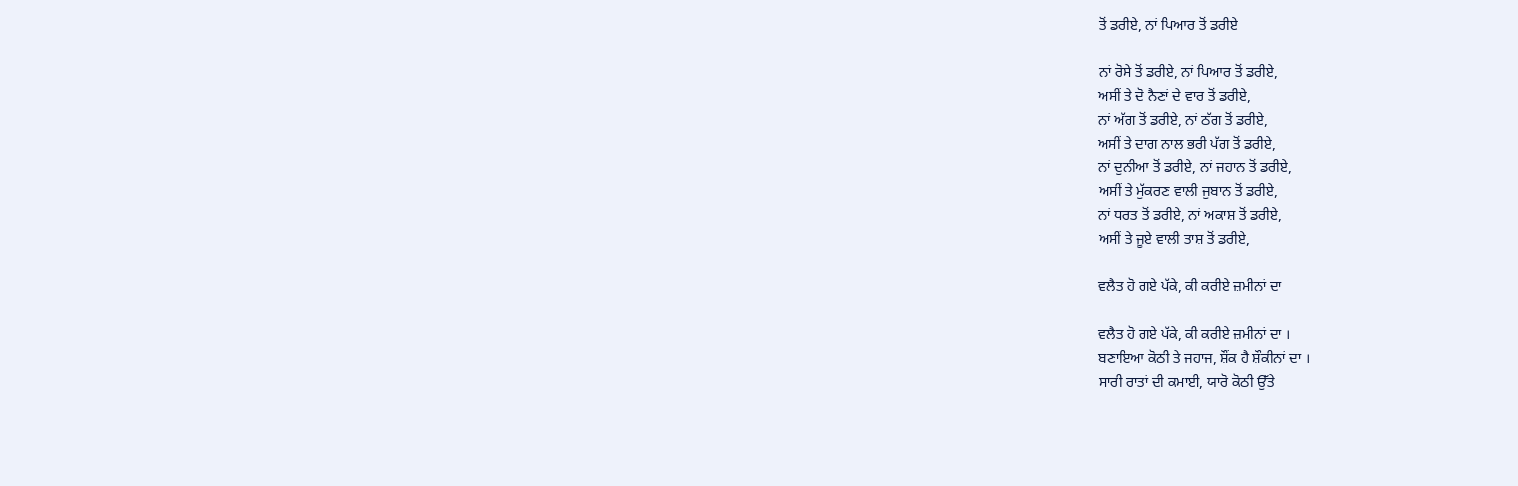ਤੋਂ ਡਰੀਏ, ਨਾਂ ਪਿਆਰ ਤੋਂ ਡਰੀਏ

ਨਾਂ ਰੋਸੇ ਤੋਂ ਡਰੀਏ, ਨਾਂ ਪਿਆਰ ਤੋਂ ਡਰੀਏ,
ਅਸੀਂ ਤੇ ਦੋ ਨੈਣਾਂ ਦੇ ਵਾਰ ਤੋਂ ਡਰੀਏ,
ਨਾਂ ਅੱਗ ਤੋਂ ਡਰੀਏ, ਨਾਂ ਠੱਗ ਤੋਂ ਡਰੀਏ,
ਅਸੀਂ ਤੇ ਦਾਗ ਨਾਲ ਭਰੀ ਪੱਗ ਤੋਂ ਡਰੀਏ,
ਨਾਂ ਦੁਨੀਆ ਤੋਂ ਡਰੀਏ, ਨਾਂ ਜਹਾਨ ਤੋਂ ਡਰੀਏ,
ਅਸੀਂ ਤੇ ਮੁੱਕਰਣ ਵਾਲੀ ਜੁਬਾਨ ਤੋਂ ਡਰੀਏ,
ਨਾਂ ਧਰਤ ਤੋਂ ਡਰੀਏ, ਨਾਂ ਅਕਾਸ਼ ਤੋਂ ਡਰੀਏ,
ਅਸੀਂ ਤੇ ਜੂਏ ਵਾਲੀ ਤਾਸ਼ ਤੋਂ ਡਰੀਏ,

ਵਲੈਤ ਹੋ ਗਏ ਪੱਕੇ, ਕੀ ਕਰੀਏ ਜ਼ਮੀਨਾਂ ਦਾ

ਵਲੈਤ ਹੋ ਗਏ ਪੱਕੇ, ਕੀ ਕਰੀਏ ਜ਼ਮੀਨਾਂ ਦਾ ।
ਬਣਾਇਆ ਕੋਠੀ ਤੇ ਜਹਾਜ, ਸ਼ੌਂਕ ਹੈ ਸ਼ੌਕੀਨਾਂ ਦਾ ।
ਸਾਰੀ ਰਾਤਾਂ ਦੀ ਕਮਾਈ, ਯਾਰੋ ਕੋਠੀ ਉੱਤੇ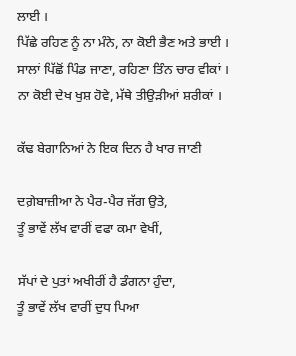ਲਾਈ ।
ਪਿੱਛੇ ਰਹਿਣ ਨੂੰ ਨਾ ਮੰਨੇ, ਨਾ ਕੋਈ ਭੈਣ ਅਤੇ ਭਾਈ ।
ਸਾਲਾਂ ਪਿੱਛੋਂ ਪਿੰਡ ਜਾਣਾ, ਰਹਿਣਾ ਤਿੰਨ ਚਾਰ ਵੀਕਾਂ ।
ਨਾ ਕੋਈ ਦੇਖ ਖੁਸ਼ ਹੋਵੇ, ਮੱਥੇ ਤੀਉੜੀਆਂ ਸ਼ਰੀਕਾਂ ।

ਕੱਢ ਬੇਗਾਨਿਆਂ ਨੇ ਇਕ ਦਿਨ ਹੈ ਖਾਰ ਜਾਣੀ

ਦਗ਼ੇਬਾਜ਼ੀਆ ਨੇ ਪੈਰ-ਪੈਰ ਜੱਗ ਉਤੇ,
ਤੂੰ ਭਾਵੇਂ ਲੱਖ ਵਾਰੀਂ ਵਫਾ ਕਮਾ ਵੇਖੀਂ,

ਸੱਪਾਂ ਦੇ ਪੁਤਾਂ ਅਖੀਰੀਂ ਹੈ ਡੰਗਨਾ ਹੁੰਦਾ,
ਤੂੰ ਭਾਵੇਂ ਲੱਖ ਵਾਰੀਂ ਦੁਧ ਪਿਆ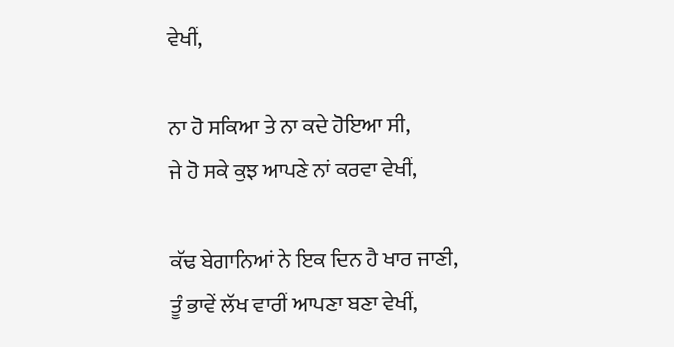ਵੇਖੀਂ,

ਨਾ ਹੋ ਸਕਿਆ ਤੇ ਨਾ ਕਦੇ ਹੋਇਆ ਸੀ,
ਜੇ ਹੋ ਸਕੇ ਕੁਝ ਆਪਣੇ ਨਾਂ ਕਰਵਾ ਵੇਖੀਂ,

ਕੱਢ ਬੇਗਾਨਿਆਂ ਨੇ ਇਕ ਦਿਨ ਹੈ ਖਾਰ ਜਾਣੀ,
ਤੂੰ ਭਾਵੇਂ ਲੱਖ ਵਾਰੀਂ ਆਪਣਾ ਬਣਾ ਵੇਖੀਂ,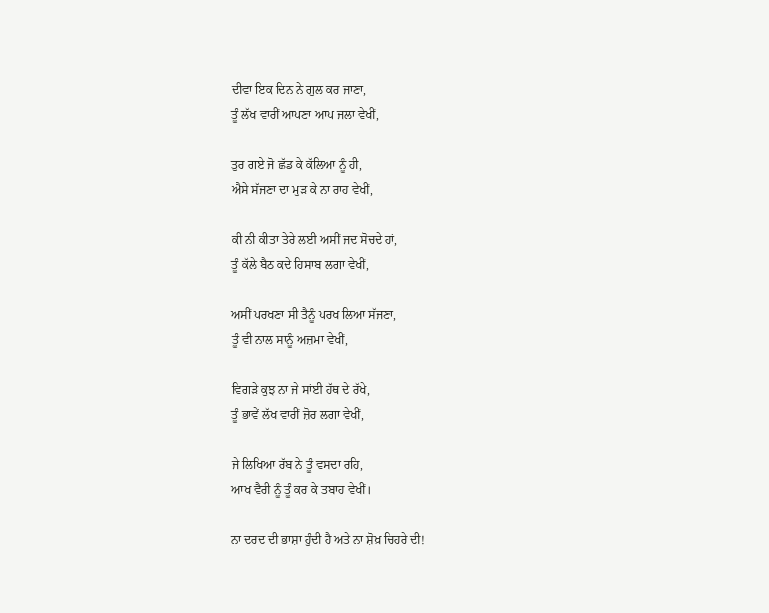ਦੀਵਾ ਇਕ ਦਿਨ ਨੇ ਗੁਲ ਕਰ ਜਾਣਾ,
ਤੂੰ ਲੱਖ ਵਾਰੀਂ ਆਪਣਾ ਆਪ ਜਲਾ ਵੇਖੀਂ,

ਤੁਰ ਗਏ ਜੋ ਛੱਡ ਕੇ ਕੱਲਿਆ ਨੂੰ ਹੀ,
ਐਸੇ ਸੱਜਣਾ ਦਾ ਮੁੜ ਕੇ ਨਾ ਰਾਹ ਵੇਖੀਂ,

ਕੀ ਨੀ ਕੀਤਾ ਤੇਰੇ ਲਈ ਅਸੀਂ ਜਦ ਸੋਚਦੇ ਹਾਂ,
ਤੂੰ ਕੱਲੇ ਬੈਠ ਕਦੇ ਹਿਸਾਬ ਲਗਾ ਵੇਖੀਂ,

ਅਸੀਂ ਪਰਖਣਾ ਸੀ ਤੈਨੂੰ ਪਰਖ ਲਿਆ ਸੱਜਣਾ,
ਤੂੰ ਵੀ ਨਾਲ ਸਾਨੂੰ ਅਜ਼ਮਾ ਵੇਖੀਂ,

ਵਿਗੜੇ ਕੁਝ ਨਾ ਜੇ ਸਾਂਈ ਹੱਥ ਦੇ ਰੱਖੇ,
ਤੂੰ ਭਾਵੇਂ ਲੱਖ ਵਾਰੀਂ ਜ਼ੋਰ ਲਗਾ ਵੇਖੀਂ,

ਜੇ ਲਿਖਿਆ ਰੱਬ ਨੇ ਤੂੰ ਵਸਦਾ ਰਹਿ,
ਆਖ ਵੈਰੀ ਨੂੰ ਤੂੰ ਕਰ ਕੇ ਤਬਾਹ ਵੇਖੀਂ।

ਨਾ ਦਰਦ ਦੀ ਭਾਸ਼ਾ ਹੁੰਦੀ ਹੈ ਅਤੇ ਨਾ ਸ਼ੋਖ਼ ਚਿਹਰੇ ਦੀ!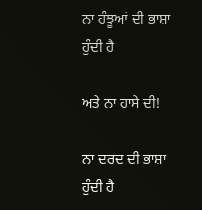ਨਾ ਹੰਝੂਆਂ ਦੀ ਭਾਸ਼ਾ ਹੁੰਦੀ ਹੈ

ਅਤੇ ਨਾ ਹਾਸੇ ਦੀ!

ਨਾ ਦਰਦ ਦੀ ਭਾਸ਼ਾ ਹੁੰਦੀ ਹੈ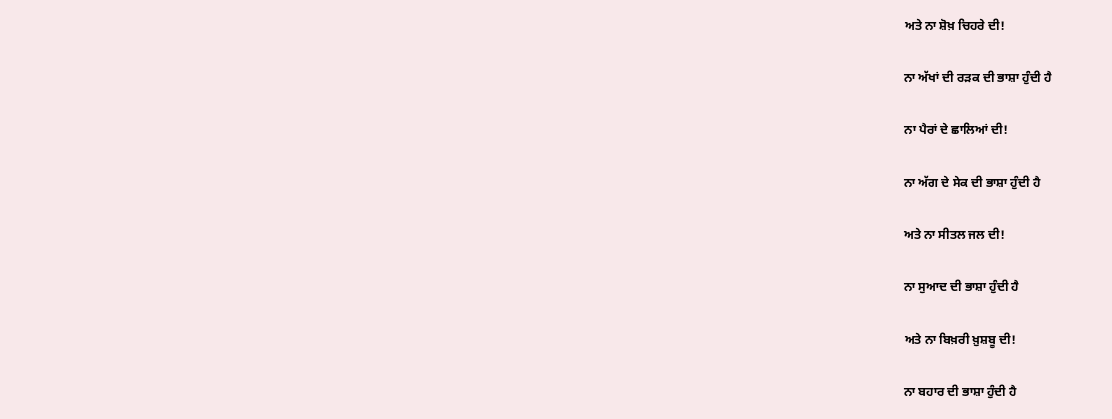ਅਤੇ ਨਾ ਸ਼ੋਖ਼ ਚਿਹਰੇ ਦੀ!

ਨਾ ਅੱਖਾਂ ਦੀ ਰੜਕ ਦੀ ਭਾਸ਼ਾ ਹੁੰਦੀ ਹੈ

ਨਾ ਪੈਰਾਂ ਦੇ ਛਾਲਿਆਂ ਦੀ!

ਨਾ ਅੱਗ ਦੇ ਸੇਕ ਦੀ ਭਾਸ਼ਾ ਹੁੰਦੀ ਹੈ

ਅਤੇ ਨਾ ਸੀਤਲ ਜਲ ਦੀ!

ਨਾ ਸੁਆਦ ਦੀ ਭਾਸ਼ਾ ਹੁੰਦੀ ਹੈ

ਅਤੇ ਨਾ ਬਿਖ਼ਰੀ ਖ਼ੁਸ਼ਬੂ ਦੀ!

ਨਾ ਬਹਾਰ ਦੀ ਭਾਸ਼ਾ ਹੁੰਦੀ ਹੈ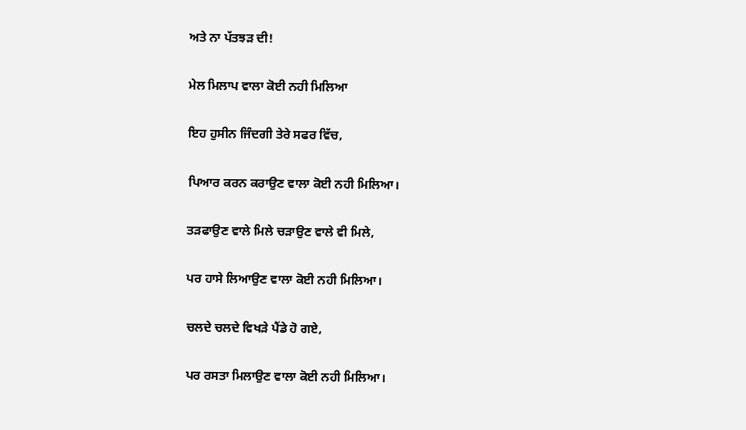ਅਤੇ ਨਾ ਪੱਤਝੜ ਦੀ!

ਮੇਲ ਮਿਲਾਪ ਵਾਲਾ ਕੋਈ ਨਹੀ ਮਿਲਿਆ

ਇਹ ਹੁਸੀਨ ਜਿੰਦਗੀ ਤੇਰੇ ਸਫਰ ਵਿੱਚ,

ਪਿਆਰ ਕਰਨ ਕਰਾਉਣ ਵਾਲਾ ਕੋਈ ਨਹੀ ਮਿਲਿਆ।

ਤੜਫਾਉਣ ਵਾਲੇ ਮਿਲੇ ਚੜਾਉਣ ਵਾਲੇ ਵੀ ਮਿਲੇ,

ਪਰ ਹਾਸੇ ਲਿਆਉਣ ਵਾਲਾ ਕੋਈ ਨਹੀ ਮਿਲਿਆ।

ਚਲਦੇ ਚਲਦੇ ਵਿਖੜੇ ਪੈਂਡੇ ਹੋ ਗਏ,

ਪਰ ਰਸਤਾ ਮਿਲਾਉਣ ਵਾਲਾ ਕੋਈ ਨਹੀ ਮਿਲਿਆ।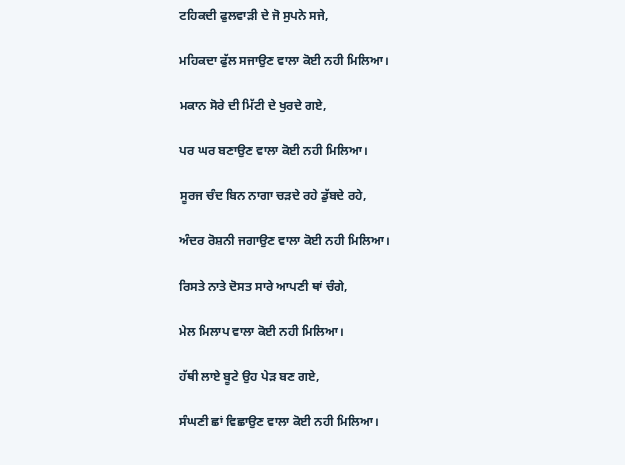ਟਹਿਕਦੀ ਫੁਲਵਾੜੀ ਦੇ ਜੋ ਸੁਪਨੇ ਸਜੇ,

ਮਹਿਕਦਾ ਫੁੱਲ ਸਜਾਉਣ ਵਾਲਾ ਕੋਈ ਨਹੀ ਮਿਲਿਆ।

ਮਕਾਨ ਸੋਰੇ ਦੀ ਮਿੱਟੀ ਦੇ ਖੁਰਦੇ ਗਏ,

ਪਰ ਘਰ ਬਣਾਉਣ ਵਾਲਾ ਕੋਈ ਨਹੀ ਮਿਲਿਆ।

ਸੂਰਜ ਚੰਦ ਬਿਨ ਨਾਗਾ ਚੜਦੇ ਰਹੇ ਡੁੱਬਦੇ ਰਹੇ,

ਅੰਦਰ ਰੋਸ਼ਨੀ ਜਗਾਉਣ ਵਾਲਾ ਕੋਈ ਨਹੀ ਮਿਲਿਆ।

ਰਿਸਤੇ ਨਾਤੇ ਦੋਸਤ ਸਾਰੇ ਆਪਣੀ ਥਾਂ ਚੰਗੇ,

ਮੇਲ ਮਿਲਾਪ ਵਾਲਾ ਕੋਈ ਨਹੀ ਮਿਲਿਆ।

ਹੱਥੀ ਲਾਏ ਬੂਟੇ ਉਹ ਪੇੜ ਬਣ ਗਏ,

ਸੰਘਣੀ ਛਾਂ ਵਿਛਾਉਣ ਵਾਲਾ ਕੋਈ ਨਹੀ ਮਿਲਿਆ।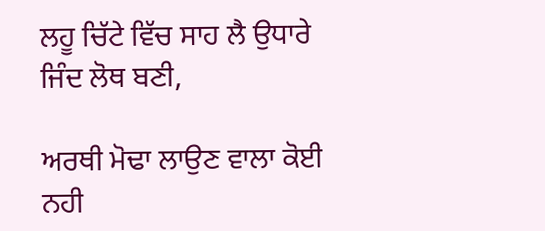ਲਹੂ ਚਿੱਟੇ ਵਿੱਚ ਸਾਹ ਲੈ ਉਧਾਰੇ ਜਿੰਦ ਲੋਥ ਬਣੀ,

ਅਰਥੀ ਮੋਢਾ ਲਾਉਣ ਵਾਲਾ ਕੋਈ ਨਹੀ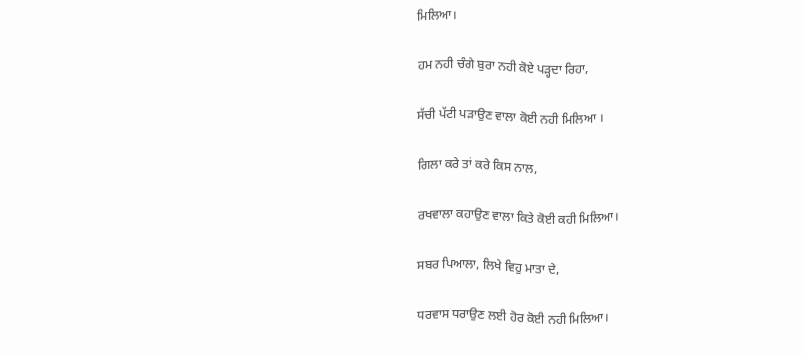ਮਿਲਿਆ।

ਹਮ ਨਹੀ ਚੰਗੇ ਬੁਰਾ ਨਹੀ ਕੋਏ ਪੜ੍ਹਦਾ ਰਿਹਾ,

ਸੱਚੀ ਪੱਟੀ ਪੜਾਉਣ ਵਾਲਾ ਕੋਈ ਨਹੀ ਮਿਲਿਆ ।

ਗਿਲਾ ਕਰੇ ਤਾਂ ਕਰੇ ਕਿਸ ਨਾਲ,

ਰਖਵਾਲਾ ਕਹਾਉਣ ਵਾਲਾ ਕਿਤੇ ਕੋਈ ਕਹੀ ਮਿਲਿਆ।

ਸਬਰ ਪਿਆਲਾ, ਲਿਖੇ ਵਿਹੁ ਮਾਤਾ ਦੇ,

ਧਰਵਾਸ ਧਰਾਉਣ ਲਈ ਹੋਰ ਕੋਈ ਨਹੀ ਮਿਲਿਆ।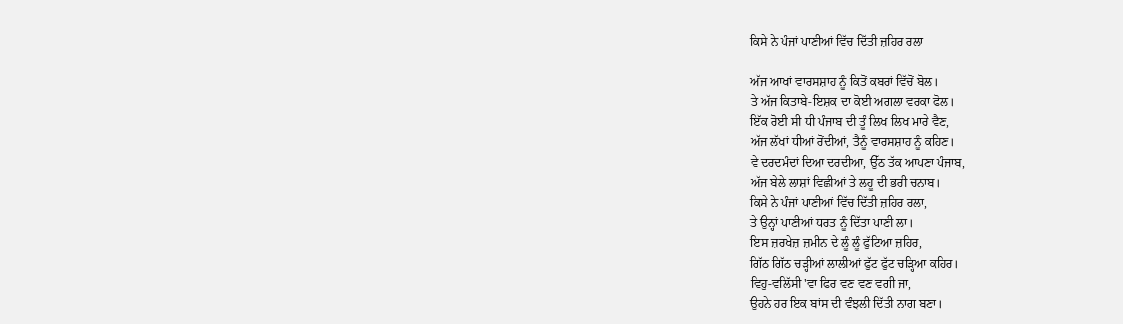ਕਿਸੇ ਨੇ ਪੰਜਾਂ ਪਾਣੀਆਂ ਵਿੱਚ ਦਿੱਤੀ ਜ਼ਹਿਰ ਰਲਾ

ਅੱਜ ਆਖਾਂ ਵਾਰਸਸ਼ਾਹ ਨੂੰ ਕਿਤੋਂ ਕਬਰਾਂ ਵਿੱਚੋਂ ਬੋਲ।
ਤੇ ਅੱਜ ਕਿਤਾਬੇ-ਇਸ਼ਕ ਦਾ ਕੋਈ ਅਗਲਾ ਵਰਕਾ ਫੋਲ।
ਇੱਕ ਰੋਈ ਸੀ ਧੀ ਪੰਜਾਬ ਦੀ ਤੂੰ ਲਿਖ ਲਿਖ ਮਾਰੇ ਵੈਣ,
ਅੱਜ ਲੱਖਾਂ ਧੀਆਂ ਰੋਂਦੀਆਂ, ਤੈਨੂੰ ਵਾਰਸਸ਼ਾਹ ਨੂੰ ਕਹਿਣ।
ਵੇ ਦਰਦਮੰਦਾਂ ਦਿਆ ਦਰਦੀਆ, ਉੱਠ ਤੱਕ ਆਪਣਾ ਪੰਜਾਬ,
ਅੱਜ ਬੇਲੇ ਲਾਸ਼ਾਂ ਵਿਛੀਆਂ ਤੇ ਲਹੂ ਦੀ ਭਰੀ ਚਨਾਬ।
ਕਿਸੇ ਨੇ ਪੰਜਾਂ ਪਾਣੀਆਂ ਵਿੱਚ ਦਿੱਤੀ ਜ਼ਹਿਰ ਰਲਾ,
ਤੇ ਉਨ੍ਹਾਂ ਪਾਣੀਆਂ ਧਰਤ ਨੂੰ ਦਿੱਤਾ ਪਾਣੀ ਲਾ।
ਇਸ ਜ਼ਰਖੇਜ਼ ਜ਼ਮੀਨ ਦੇ ਲੂੰ ਲੂੰ ਫੁੱਟਿਆ ਜ਼ਹਿਰ,
ਗਿੱਠ ਗਿੱਠ ਚੜ੍ਹੀਆਂ ਲਾਲੀਆਂ ਫੁੱਟ ਫੁੱਟ ਚੜ੍ਹਿਆ ਕਹਿਰ।
ਵਿਹੁ-ਵਲਿੱਸੀ 'ਵਾ ਫਿਰ ਵਣ ਵਣ ਵਗੀ ਜਾ,
ਉਹਨੇ ਹਰ ਇਕ ਬਾਂਸ ਦੀ ਵੰਝਲੀ ਦਿੱਤੀ ਨਾਗ ਬਣਾ।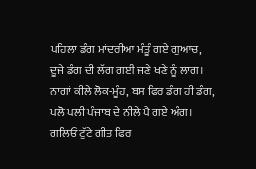ਪਹਿਲਾ ਡੰਗ ਮਾਂਦਰੀਆ ਮੰਤੂੰ ਗਏ ਗੁਆਚ,
ਦੂਜੇ ਡੰਗ ਦੀ ਲੱਗ ਗਈ ਜਣੇ ਖਣੇ ਨੂੰ ਲਾਗ।
ਨਾਗਾਂ ਕੀਲੇ ਲੋਕ-ਮੂੰਹ, ਬਸ ਫਿਰ ਡੰਗ ਹੀ ਡੰਗ,
ਪਲੋ ਪਲੀ ਪੰਜਾਬ ਦੇ ਨੀਲੇ ਪੈ ਗਏ ਅੰਗ।
ਗਲਿਓਂ ਟੁੱਟੇ ਗੀਤ ਫਿਰ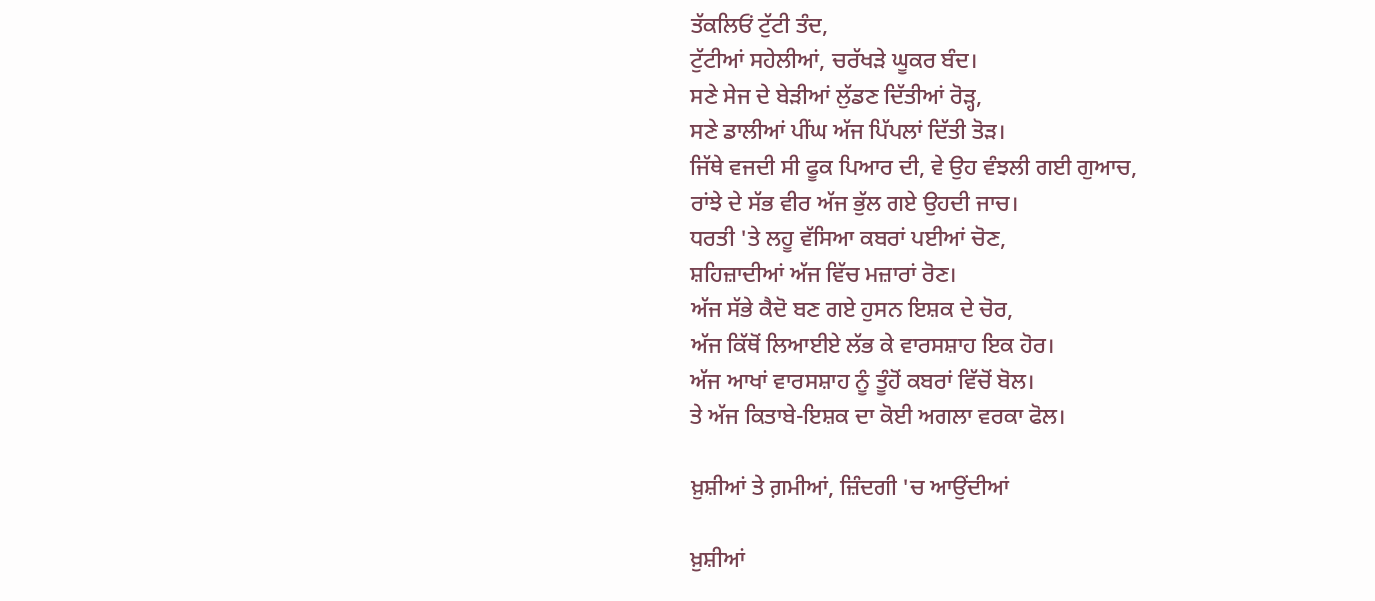ਤੱਕਲਿਓਂ ਟੁੱਟੀ ਤੰਦ,
ਟੁੱਟੀਆਂ ਸਹੇਲੀਆਂ, ਚਰੱਖੜੇ ਘੂਕਰ ਬੰਦ।
ਸਣੇ ਸੇਜ ਦੇ ਬੇੜੀਆਂ ਲੁੱਡਣ ਦਿੱਤੀਆਂ ਰੋੜ੍ਹ,
ਸਣੇ ਡਾਲੀਆਂ ਪੀਂਘ ਅੱਜ ਪਿੱਪਲਾਂ ਦਿੱਤੀ ਤੋੜ।
ਜਿੱਥੇ ਵਜਦੀ ਸੀ ਫੂਕ ਪਿਆਰ ਦੀ, ਵੇ ਉਹ ਵੰਝਲੀ ਗਈ ਗੁਆਚ,
ਰਾਂਝੇ ਦੇ ਸੱਭ ਵੀਰ ਅੱਜ ਭੁੱਲ ਗਏ ਉਹਦੀ ਜਾਚ।
ਧਰਤੀ 'ਤੇ ਲਹੂ ਵੱਸਿਆ ਕਬਰਾਂ ਪਈਆਂ ਚੋਣ,
ਸ਼ਹਿਜ਼ਾਦੀਆਂ ਅੱਜ ਵਿੱਚ ਮਜ਼ਾਰਾਂ ਰੋਣ।
ਅੱਜ ਸੱਭੇ ਕੈਦੋ ਬਣ ਗਏ ਹੁਸਨ ਇਸ਼ਕ ਦੇ ਚੋਰ,
ਅੱਜ ਕਿੱਥੋਂ ਲਿਆਈਏ ਲੱਭ ਕੇ ਵਾਰਸਸ਼ਾਹ ਇਕ ਹੋਰ।
ਅੱਜ ਆਖਾਂ ਵਾਰਸਸ਼ਾਹ ਨੂੰ ਤੂੰਹੋਂ ਕਬਰਾਂ ਵਿੱਚੋਂ ਬੋਲ।
ਤੇ ਅੱਜ ਕਿਤਾਬੇ-ਇਸ਼ਕ ਦਾ ਕੋਈ ਅਗਲਾ ਵਰਕਾ ਫੋਲ।

ਖ਼ੁਸ਼ੀਆਂ ਤੇ ਗ਼ਮੀਆਂ, ਜ਼ਿੰਦਗੀ 'ਚ ਆਉਂਦੀਆਂ

ਖ਼ੁਸ਼ੀਆਂ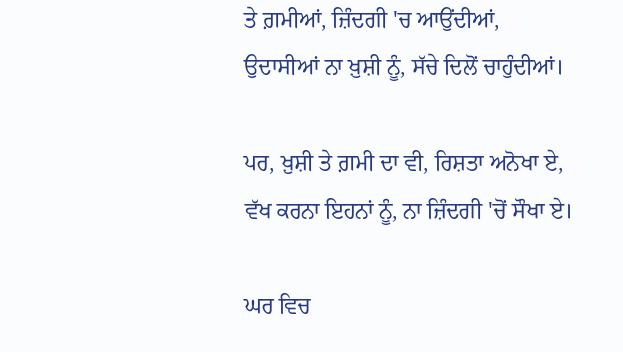ਤੇ ਗ਼ਮੀਆਂ, ਜ਼ਿੰਦਗੀ 'ਚ ਆਉਂਦੀਆਂ,
ਉਦਾਸੀਆਂ ਨਾ ਖ਼ੁਸ਼ੀ ਨੂੰ, ਸੱਚੇ ਦਿਲੋਂ ਚਾਹੁੰਦੀਆਂ।

ਪਰ, ਖ਼ੁਸ਼ੀ ਤੇ ਗ਼ਮੀ ਦਾ ਵੀ, ਰਿਸ਼ਤਾ ਅਨੋਖਾ ਏ,
ਵੱਖ ਕਰਨਾ ਇਹਨਾਂ ਨੂੰ, ਨਾ ਜ਼ਿੰਦਗੀ 'ਚੋਂ ਸੌਖਾ ਏ।

ਘਰ ਵਿਚ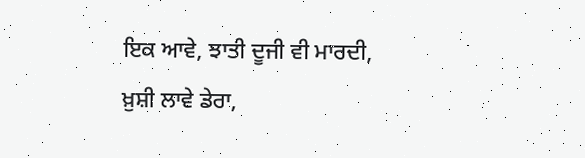ਇਕ ਆਵੇ, ਝਾਤੀ ਦੂਜੀ ਵੀ ਮਾਰਦੀ,
ਖ਼ੁਸ਼ੀ ਲਾਵੇ ਡੇਰਾ,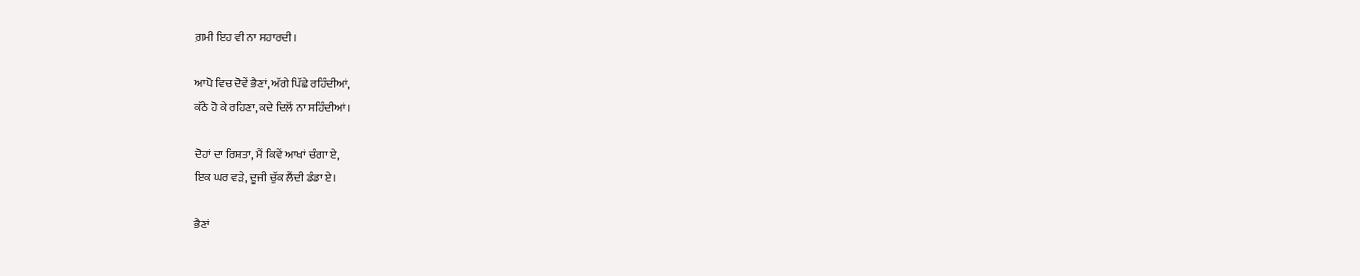ਗ਼ਮੀ ਇਹ ਵੀ ਨਾ ਸਹਾਰਦੀ।

ਆਪੋ ਵਿਚ ਦੋਵੇਂ ਭੈਣਾਂ, ਅੱਗੇ ਪਿੱਛੇ ਰਹਿੰਦੀਆਂ,
ਕੱਠੇ ਹੋ ਕੇ ਰਹਿਣਾ, ਕਦੇ ਦਿਲੋਂ ਨਾ ਸਹਿੰਦੀਆਂ।

ਦੋਹਾਂ ਦਾ ਰਿਸ਼ਤਾ, ਮੈਂ ਕਿਵੇਂ ਆਖਾਂ ਚੰਗਾ ਏ,
ਇਕ ਘਰ ਵੜੇ, ਦੂਜੀ ਚੁੱਕ ਲੈਂਦੀ ਡੰਡਾ ਏ।

ਭੈਣਾਂ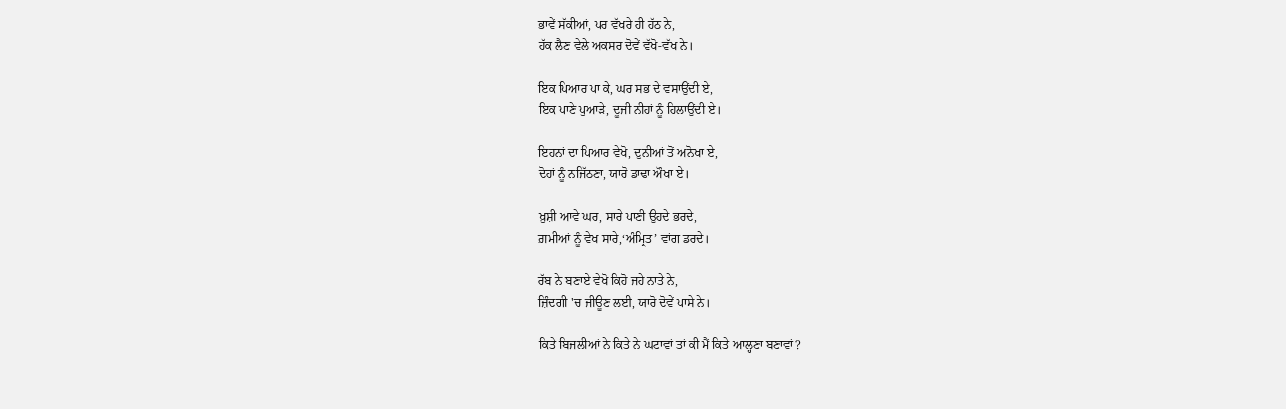ਭਾਵੇਂ ਸੱਕੀਆਂ, ਪਰ ਵੱਖਰੇ ਹੀ ਹੱਠ ਨੇ,
ਹੱਕ ਲੈਣ ਵੇਲੇ ਅਕਸਰ ਦੋਵੇਂ ਵੱਖੋ-ਵੱਖ ਨੇ।

ਇਕ ਪਿਆਰ ਪਾ ਕੇ, ਘਰ ਸਭ ਦੇ ਵਸਾਉਂਦੀ ਏ,
ਇਕ ਪਾਣੇ ਪੁਆੜੇ, ਦੂਜੀ ਨੀਹਾਂ ਨੂੰ ਹਿਲਾਉਂਦੀ ਏ।

ਇਹਨਾਂ ਦਾ ਪਿਆਰ ਵੇਖੋ, ਦੁਨੀਆਂ ਤੋਂ ਅਨੋਖਾ ਏ,
ਦੋਹਾਂ ਨੂੰ ਨਜਿੱਠਣਾ, ਯਾਰੋ ਡਾਢਾ ਔਖਾ ਏ।

ਖ਼ੁਸ਼ੀ ਆਵੇ ਘਰ, ਸਾਰੇ ਪਾਣੀ ਉਹਦੇ ਭਰਦੇ,
ਗ਼ਮੀਆਂ ਨੂੰ ਵੇਖ ਸਾਰੇ,‘ਅੰਮ੍ਰਿਤ’ ਵਾਂਗ ਡਰਦੇ।

ਰੱਬ ਨੇ ਬਣਾਏ ਵੇਖੋ ਕਿਹੋ ਜਹੇ ਨਾਤੇ ਨੇ,
ਜ਼ਿੰਦਗੀ 'ਚ ਜੀਊਣ ਲਈ, ਯਾਰੋ ਦੋਵੇਂ ਪਾਸੇ ਨੇ।

ਕਿਤੇ ਬਿਜਲੀਆਂ ਨੇ ਕਿਤੇ ਨੇ ਘਟਾਵਾਂ ਤਾਂ ਕੀ ਮੈਂ ਕਿਤੇ ਆਲ੍ਹਣਾ ਬਣਾਵਾਂ?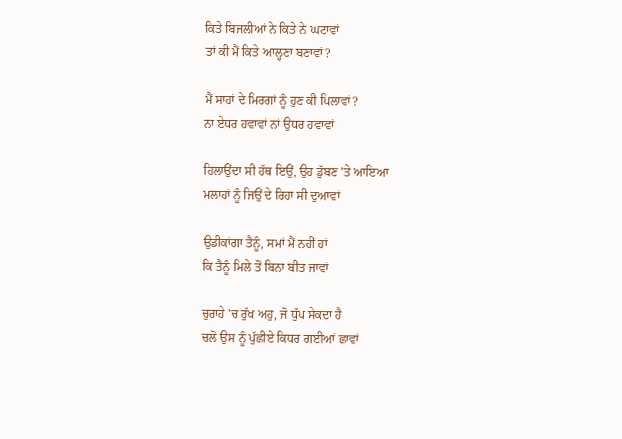ਕਿਤੇ ਬਿਜਲੀਆਂ ਨੇ ਕਿਤੇ ਨੇ ਘਟਾਵਾਂ
ਤਾਂ ਕੀ ਮੈਂ ਕਿਤੇ ਆਲ੍ਹਣਾ ਬਣਾਵਾਂ?

ਮੈਂ ਸਾਹਾਂ ਦੇ ਮਿਰਗਾਂ ਨੂੰ ਹੁਣ ਕੀ ਪਿਲਾਵਾਂ?
ਨਾ ਏਧਰ ਹਵਾਵਾਂ ਨਾਂ ਉਧਰ ਹਵਾਵਾਂ

ਹਿਲਾਉਂਦਾ ਸੀ ਹੱਥ ਇਉਂ, ਉਹ ਡੁੱਬਣ 'ਤੇ ਆਇਆ
ਮਲਾਹਾਂ ਨੂੰ ਜਿਉਂ ਦੇ ਰਿਹਾ ਸੀ ਦੁਆਵਾਂ

ਉਡੀਕਾਂਗਾ ਤੈਨੂੰ, ਸਮਾਂ ਮੈਂ ਨਹੀਂ ਹਾਂ
ਕਿ ਤੈਨੂੰ ਮਿਲੇ ਤੋਂ ਬਿਨਾ ਬੀਤ ਜਾਵਾਂ

ਚੁਰਾਹੇ 'ਚ ਰੁੱਖ ਅਹੁ, ਜੋ ਧੁੱਪ ਸੇਕਦਾ ਹੈ
ਚਲੋ ਉਸ ਨੂੰ ਪੁੱਛੀਏ ਕਿਧਰ ਗਈਆਂ ਛਾਵਾਂ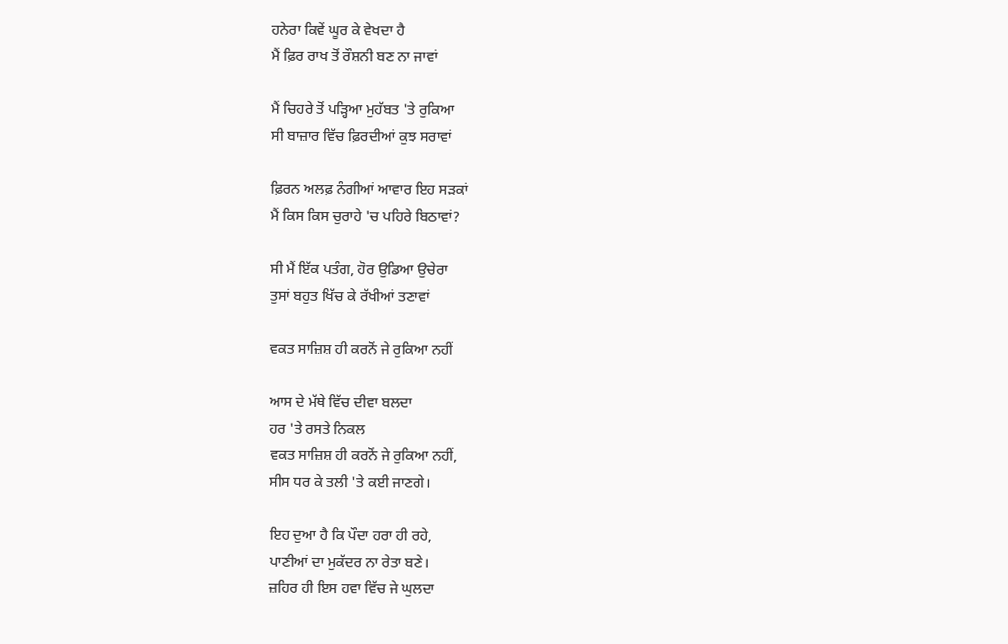ਹਨੇਰਾ ਕਿਵੇਂ ਘੂਰ ਕੇ ਵੇਖਦਾ ਹੈ
ਮੈਂ ਫ਼ਿਰ ਰਾਖ ਤੋਂ ਰੌਸ਼ਨੀ ਬਣ ਨਾ ਜਾਵਾਂ

ਮੈਂ ਚਿਹਰੇ ਤੋਂ ਪੜ੍ਹਿਆ ਮੁਹੱਬਤ 'ਤੇ ਰੁਕਿਆ
ਸੀ ਬਾਜ਼ਾਰ ਵਿੱਚ ਫ਼ਿਰਦੀਆਂ ਕੁਝ ਸਰਾਵਾਂ

ਫ਼ਿਰਨ ਅਲਫ਼ ਨੰਗੀਆਂ ਆਵਾਰ ਇਹ ਸੜਕਾਂ
ਮੈਂ ਕਿਸ ਕਿਸ ਚੁਰਾਹੇ 'ਚ ਪਹਿਰੇ ਬਿਠਾਵਾਂ?

ਸੀ ਮੈਂ ਇੱਕ ਪਤੰਗ, ਹੋਰ ਉਡਿਆ ਉਚੇਰਾ
ਤੁਸਾਂ ਬਹੁਤ ਖਿੱਚ ਕੇ ਰੱਖੀਆਂ ਤਣਾਵਾਂ

ਵਕਤ ਸਾਜ਼ਿਸ਼ ਹੀ ਕਰਨੋਂ ਜੇ ਰੁਕਿਆ ਨਹੀਂ

ਆਸ ਦੇ ਮੱਥੇ ਵਿੱਚ ਦੀਵਾ ਬਲਦਾ
ਹਰ 'ਤੇ ਰਸਤੇ ਨਿਕਲ
ਵਕਤ ਸਾਜ਼ਿਸ਼ ਹੀ ਕਰਨੋਂ ਜੇ ਰੁਕਿਆ ਨਹੀਂ,
ਸੀਸ ਧਰ ਕੇ ਤਲੀ 'ਤੇ ਕਈ ਜਾਣਗੇ।

ਇਹ ਦੁਆ ਹੈ ਕਿ ਪੌਦਾ ਹਰਾ ਹੀ ਰਹੇ,
ਪਾਣੀਆਂ ਦਾ ਮੁਕੱਦਰ ਨਾ ਰੇਤਾ ਬਣੇ।
ਜ਼ਹਿਰ ਹੀ ਇਸ ਹਵਾ ਵਿੱਚ ਜੇ ਘੁਲਦਾ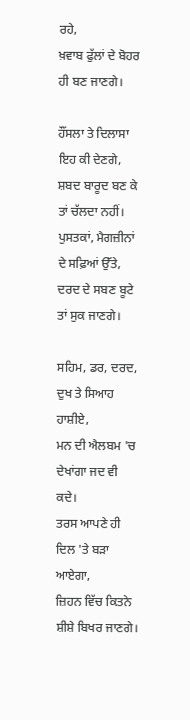ਰਹੇ,
ਖ਼ਵਾਬ ਫੁੱਲਾਂ ਦੇ ਬੋਹਰ ਹੀ ਬਣ ਜਾਣਗੇ।

ਹੌਂਸਲਾ ਤੇ ਦਿਲਾਸਾ ਇਹ ਕੀ ਦੇਣਗੇ,
ਸ਼ਬਦ ਬਾਰੂਦ ਬਣ ਕੇ ਤਾਂ ਚੱਲਦਾ ਨਹੀਂ।
ਪੁਸਤਕਾਂ, ਮੈਗਜ਼ੀਨਾਂ ਦੇ ਸਫ਼ਿਆਂ ਉੱਤੇ,
ਦਰਦ ਦੇ ਸਬਣ ਬੂਟੇ ਤਾਂ ਸੁਕ ਜਾਣਗੇ।

ਸਹਿਮ, ਡਰ, ਦਰਦ, ਦੁਖ ਤੇ ਸਿਆਹ ਹਾਸ਼ੀਏ,
ਮਨ ਦੀ ਐਲਬਮ 'ਚ ਦੇਖਾਂਗਾ ਜਦ ਵੀ ਕਦੇ।
ਤਰਸ ਆਪਣੇ ਹੀ ਦਿਲ 'ਤੇ ਬੜਾ ਆਏਗਾ,
ਜ਼ਿਹਨ ਵਿੱਚ ਕਿਤਨੇ ਸ਼ੀਸ਼ੇ ਬਿਖਰ ਜਾਣਗੇ।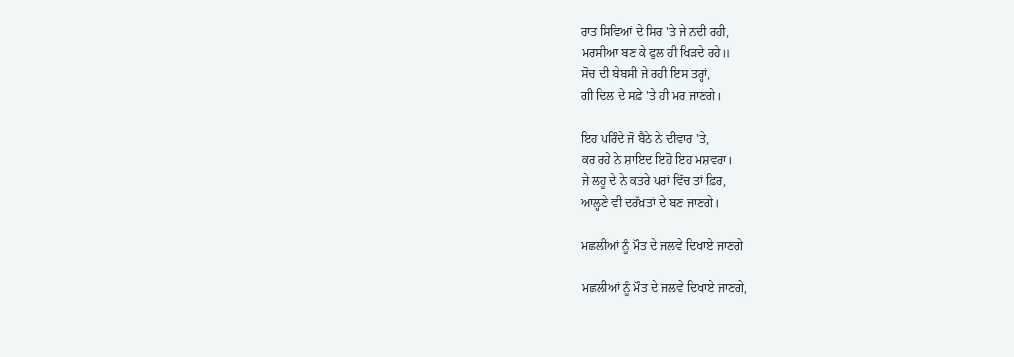ਰਾਤ ਸਿਵਿਆਂ ਦੇ ਸਿਰ 'ਤੇ ਜੇ ਨਦੀ ਰਹੀ,
ਮਰਸੀਆ ਬਣ ਕੇ ਫੁਲ ਹੀ ਖਿੜਦੇ ਰਹੇ॥
ਸੋਚ ਦੀ ਬੇਬਸੀ ਜੇ ਰਹੀ ਇਸ ਤਰ੍ਹਾਂ,
ਗੀ ਦਿਲ ਦੇ ਸਫ਼ੇ 'ਤੇ ਹੀ ਮਰ ਜਾਣਗੇ।

ਇਹ ਪਰਿੰਦੇ ਜੋ ਬੈਠੇ ਨੇ ਦੀਵਾਰ 'ਤੇ,
ਕਰ ਰਹੇ ਨੇ ਸ਼ਾਇਦ ਇਹੋ ਇਹ ਮਸ਼ਵਰਾ।
ਜੇ ਲਹੂ ਦੇ ਨੇ ਕਤਰੇ ਪਰਾਂ ਵਿੱਚ ਤਾਂ ਫ਼ਿਰ,
ਆਲ੍ਹਣੇ ਵੀ ਦਰੱਖ਼ਤਾਂ ਦੇ ਬਣ ਜਾਣਗੇ।

ਮਛਲੀਆਂ ਨੂੰ ਮੌਤ ਦੇ ਜਲਵੇ ਦਿਖਾਏ ਜਾਣਗੇ

ਮਛਲੀਆਂ ਨੂੰ ਮੌਤ ਦੇ ਜਲਵੇ ਦਿਖਾਏ ਜਾਣਗੇ,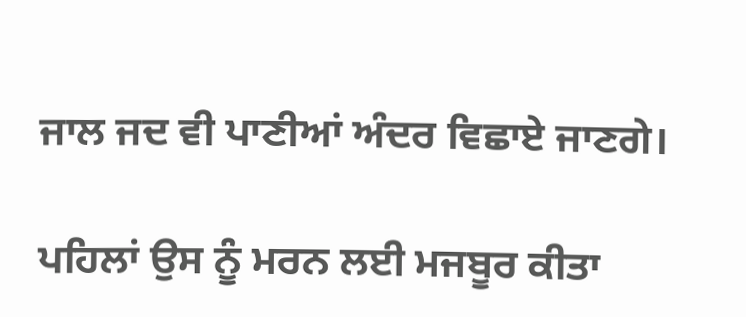ਜਾਲ ਜਦ ਵੀ ਪਾਣੀਆਂ ਅੰਦਰ ਵਿਛਾਏ ਜਾਣਗੇ।

ਪਹਿਲਾਂ ਉਸ ਨੂੰ ਮਰਨ ਲਈ ਮਜਬੂਰ ਕੀਤਾ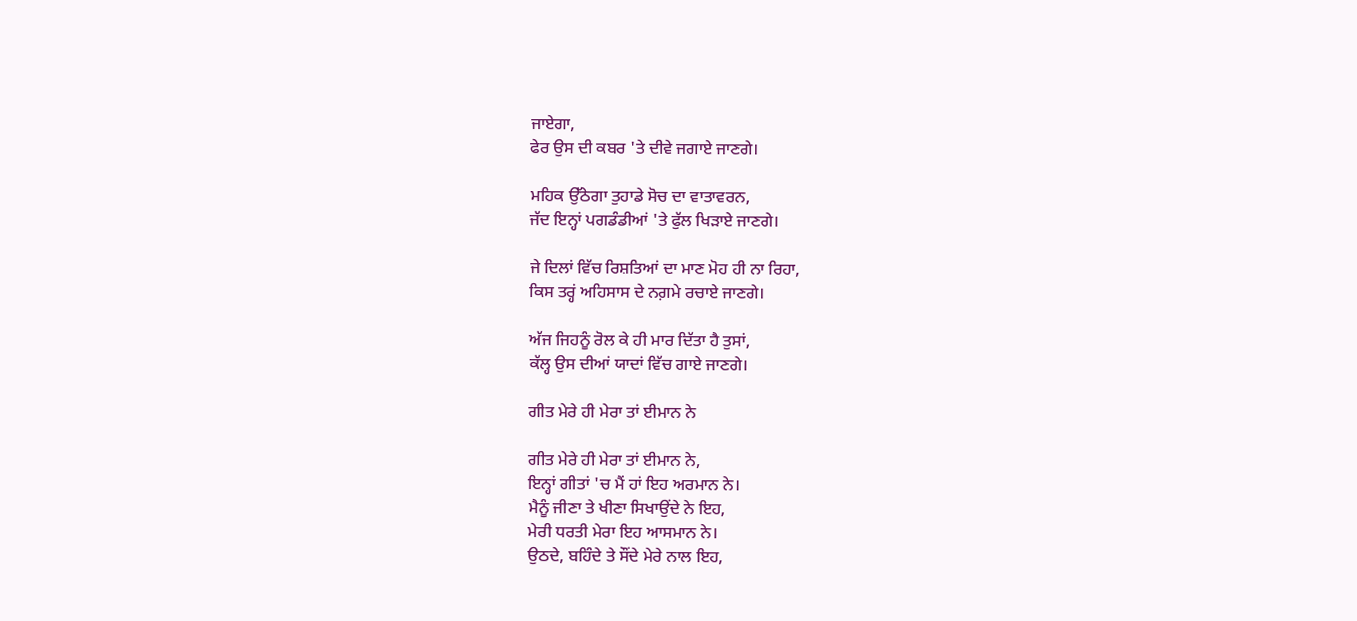ਜਾਏਗਾ,
ਫੇਰ ਉਸ ਦੀ ਕਬਰ 'ਤੇ ਦੀਵੇ ਜਗਾਏ ਜਾਣਗੇ।

ਮਹਿਕ ਉੱਠੇਗਾ ਤੁਹਾਡੇ ਸੋਚ ਦਾ ਵਾਤਾਵਰਨ,
ਜੱਦ ਇਨ੍ਹਾਂ ਪਗਡੰਡੀਆਂ 'ਤੇ ਫੁੱਲ ਖਿੜਾਏ ਜਾਣਗੇ।

ਜੇ ਦਿਲਾਂ ਵਿੱਚ ਰਿਸ਼ਤਿਆਂ ਦਾ ਮਾਣ ਮੋਹ ਹੀ ਨਾ ਰਿਹਾ,
ਕਿਸ ਤਰ੍ਹਂ ਅਹਿਸਾਸ ਦੇ ਨਗ਼ਮੇ ਰਚਾਏ ਜਾਣਗੇ।

ਅੱਜ ਜਿਹਨੂੰ ਰੋਲ ਕੇ ਹੀ ਮਾਰ ਦਿੱਤਾ ਹੈ ਤੁਸਾਂ,
ਕੱਲ੍ਹ ਉਸ ਦੀਆਂ ਯਾਦਾਂ ਵਿੱਚ ਗਾਏ ਜਾਣਗੇ।

ਗੀਤ ਮੇਰੇ ਹੀ ਮੇਰਾ ਤਾਂ ਈਮਾਨ ਨੇ

ਗੀਤ ਮੇਰੇ ਹੀ ਮੇਰਾ ਤਾਂ ਈਮਾਨ ਨੇ,
ਇਨ੍ਹਾਂ ਗੀਤਾਂ 'ਚ ਮੈਂ ਹਾਂ ਇਹ ਅਰਮਾਨ ਨੇ।
ਮੈਨੂੰ ਜੀਣਾ ਤੇ ਖੀਣਾ ਸਿਖਾਉਂਦੇ ਨੇ ਇਹ,
ਮੇਰੀ ਧਰਤੀ ਮੇਰਾ ਇਹ ਆਸਮਾਨ ਨੇ।
ਉਠਦੇ, ਬਹਿੰਦੇ ਤੇ ਸੌਂਦੇ ਮੇਰੇ ਨਾਲ ਇਹ,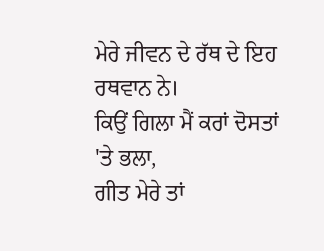ਮੇਰੇ ਜੀਵਨ ਦੇ ਰੱਥ ਦੇ ਇਹ ਰਥਵਾਨ ਨੇ।
ਕਿਉਂ ਗਿਲਾ ਮੈਂ ਕਰਾਂ ਦੋਸਤਾਂ 'ਤੇ ਭਲਾ,
ਗੀਤ ਮੇਰੇ ਤਾਂ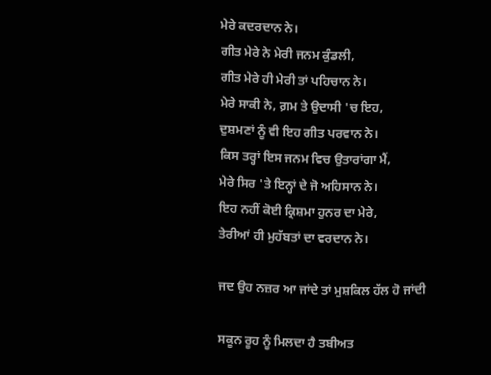ਮੇਰੇ ਕਦਰਦਾਨ ਨੇ।
ਗੀਤ ਮੇਰੇ ਨੇ ਮੇਰੀ ਜਨਮ ਕੁੰਡਲੀ,
ਗੀਤ ਮੇਰੇ ਹੀ ਮੇਰੀ ਤਾਂ ਪਹਿਚਾਨ ਨੇ।
ਮੇਰੇ ਸਾਕੀ ਨੇ, ਗ਼ਮ ਤੇ ਉਦਾਸੀ 'ਚ ਇਹ,
ਦੁਸ਼ਮਣਾਂ ਨੂੰ ਵੀ ਇਹ ਗੀਤ ਪਰਵਾਨ ਨੇ।
ਕਿਸ ਤਰ੍ਹਾਂ ਇਸ ਜਨਮ ਵਿਚ ਉਤਾਰਾਂਗਾ ਮੈਂ,
ਮੇਰੇ ਸਿਰ 'ਤੇ ਇਨ੍ਹਾਂ ਦੇ ਜੋ ਅਹਿਸਾਨ ਨੇ।
ਇਹ ਨਹੀਂ ਕੋਈ ਕ੍ਰਿਸ਼ਮਾ ਹੁਨਰ ਦਾ ਮੇਰੇ,
ਤੇਰੀਆਂ ਹੀ ਮੁਹੱਬਤਾਂ ਦਾ ਵਰਦਾਨ ਨੇ।

ਜਦ ਉਹ ਨਜ਼ਰ ਆ ਜਾਂਦੇ ਤਾਂ ਮੁਸ਼ਕਿਲ ਹੱਲ ਹੋ ਜਾਂਦੀ

ਸਕੂਨ ਰੂਹ ਨੂੰ ਮਿਲਦਾ ਹੈ ਤਬੀਅਤ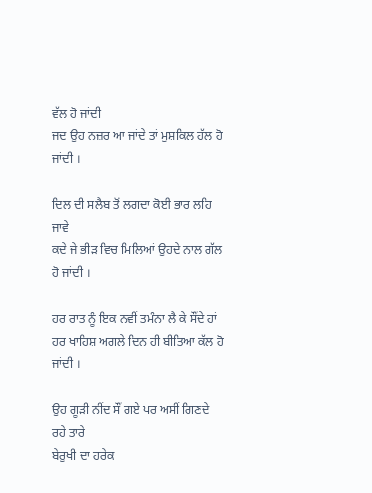ਵੱਲ ਹੋ ਜਾਂਦੀ
ਜਦ ਉਹ ਨਜ਼ਰ ਆ ਜਾਂਦੇ ਤਾਂ ਮੁਸ਼ਕਿਲ ਹੱਲ ਹੋ ਜਾਂਦੀ ।

ਦਿਲ ਦੀ ਸਲੈਬ ਤੋਂ ਲਗਦਾ ਕੋਈ ਭਾਰ ਲਹਿ ਜਾਵੇ
ਕਦੇ ਜੇ ਭੀੜ ਵਿਚ ਮਿਲਿਆਂ ਉਹਦੇ ਨਾਲ ਗੱਲ ਹੋ ਜਾਂਦੀ ।

ਹਰ ਰਾਤ ਨੂੰ ਇਕ ਨਵੀਂ ਤਮੰਨਾ ਲੈ ਕੇ ਸੌਂਦੇ ਹਾਂ
ਹਰ ਖਾਹਿਸ਼ ਅਗਲੇ ਦਿਨ ਹੀ ਬੀਤਿਆ ਕੱਲ ਹੋ ਜਾਂਦੀ ।

ਉਹ ਗੂੜੀ ਨੀਂਦ ਸੌਂ ਗਏ ਪਰ ਅਸੀਂ ਗਿਣਦੇ ਰਹੇ ਤਾਰੇ
ਬੇਰੁਖੀ ਦਾ ਹਰੇਕ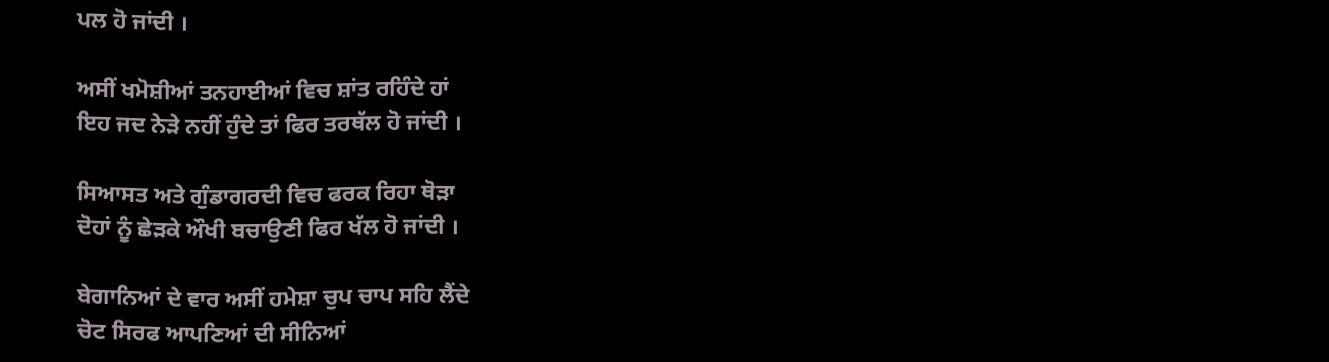ਪਲ ਹੋ ਜਾਂਦੀ ।

ਅਸੀਂ ਖਮੋਸ਼ੀਆਂ ਤਨਹਾਈਆਂ ਵਿਚ ਸ਼ਾਂਤ ਰਹਿੰਦੇ ਹਾਂ
ਇਹ ਜਦ ਨੇੜੇ ਨਹੀਂ ਹੁੰਦੇ ਤਾਂ ਫਿਰ ਤਰਥੱਲ ਹੋ ਜਾਂਦੀ ।

ਸਿਆਸਤ ਅਤੇ ਗੁੰਡਾਗਰਦੀ ਵਿਚ ਫਰਕ ਰਿਹਾ ਥੋੜਾ
ਦੋਹਾਂ ਨੂੰ ਛੇੜਕੇ ਔਖੀ ਬਚਾਉਣੀ ਫਿਰ ਖੱਲ ਹੋ ਜਾਂਦੀ ।

ਬੇਗਾਨਿਆਂ ਦੇ ਵਾਰ ਅਸੀਂ ਹਮੇਸ਼ਾ ਚੁਪ ਚਾਪ ਸਹਿ ਲੈਂਦੇ
ਚੋਟ ਸਿਰਫ ਆਪਣਿਆਂ ਦੀ ਸੀਨਿਆਂ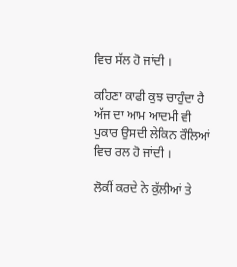ਵਿਚ ਸੱਲ ਹੋ ਜਾਂਦੀ ।

ਕਹਿਣਾ ਕਾਫੀ ਕੁਝ ਚਾਹੁੰਦਾ ਹੈ ਅੱਜ ਦਾ ਆਮ ਆਦਮੀ ਵੀ
ਪੁਕਾਰ ਉਸਦੀ ਲੇਕਿਨ ਰੌਲਿਆਂ ਵਿਚ ਰਲ ਹੋ ਜਾਂਦੀ ।

ਲੋਕੀਂ ਕਰਦੇ ਨੇ ਕੁੱਲੀਆਂ ਤੇ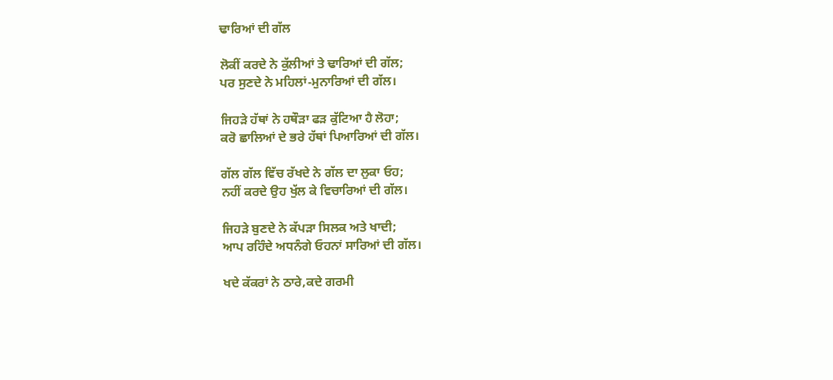ਢਾਰਿਆਂ ਦੀ ਗੱਲ

ਲੋਕੀਂ ਕਰਦੇ ਨੇ ਕੁੱਲੀਆਂ ਤੇ ਢਾਰਿਆਂ ਦੀ ਗੱਲ;
ਪਰ ਸੁਣਦੇ ਨੇ ਮਹਿਲਾਂ-ਮੁਨਾਰਿਆਂ ਦੀ ਗੱਲ।

ਜਿਹੜੇ ਹੱਥਾਂ ਨੇ ਹਥੌੜਾ ਫੜ ਕੁੱਟਿਆ ਹੈ ਲੋਹਾ;
ਕਰੋ ਛਾਲਿਆਂ ਦੇ ਭਰੇ ਹੱਥਾਂ ਪਿਆਰਿਆਂ ਦੀ ਗੱਲ।

ਗੱਲ ਗੱਲ ਵਿੱਚ ਰੱਖਦੇ ਨੇ ਗੱਲ ਦਾ ਲੁਕਾ ਓਹ;
ਨਹੀਂ ਕਰਦੇ ਉਹ ਖੁੱਲ ਕੇ ਵਿਚਾਰਿਆਂ ਦੀ ਗੱਲ।

ਜਿਹੜੇ ਬੁਣਦੇ ਨੇ ਕੱਪੜਾ ਸਿਲਕ ਅਤੇ ਖਾਦੀ;
ਆਪ ਰਹਿੰਦੇ ਅਧਨੰਗੇ ਓਹਨਾਂ ਸਾਰਿਆਂ ਦੀ ਗੱਲ।

ਖਦੇ ਕੱਕਰਾਂ ਨੇ ਠਾਰੇ,ਕਦੇ ਗਰਮੀ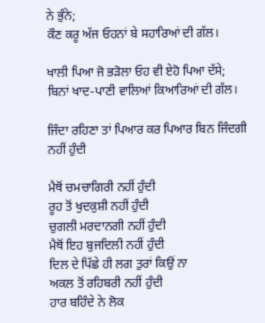ਨੇ ਭੁੰਨੇ;
ਕੌਣ ਕਰੂ ਅੱਜ ਓਹਨਾਂ ਬੇ ਸਹਾਰਿਆਂ ਦੀ ਗੱਲ।

ਖਾਲੀ ਪਿਆ ਜੋ ਭੜੋਲਾ ਓਹ ਵੀ ਏਹੋ ਪਿਆ ਦੱਸੇ;
ਬਿਨਾਂ ਖਾਦ-ਪਾਣੀ ਵਾਲਿਆਂ ਕਿਆਰਿਆਂ ਦੀ ਗੱਲ।

ਜਿੰਦਾ ਰਹਿਣਾ ਤਾਂ ਪਿਆਰ ਕਰ ਪਿਆਰ ਬਿਨ ਜਿੰਦਗੀ ਨਹੀਂ ਹੁੰਦੀ

ਮੈਥੋਂ ਚਮਚਾਗਿਰੀ ਨਹੀਂ ਹੁੰਦੀ
ਰੂਹ ਤੋਂ ਖੁਦਕੁਸ਼ੀ ਨਹੀਂ ਹੁੰਦੀ
ਚੁਗਲੀ ਮਰਦਾਨਗੀ ਨਹੀਂ ਹੁੰਦੀ
ਮੈਥੋਂ ਇਹ ਬੁਜਦਿਲੀ ਨਹੀਂ ਹੁੰਦੀ
ਦਿਲ ਦੇ ਪਿੱਛੇ ਹੀ ਲਗ ਤੁਰਾਂ ਕਿਉਂ ਨਾ
ਅਕਲ ਤੋਂ ਰਹਿਬਰੀ ਨਹੀਂ ਹੁੰਦੀ
ਹਾਰ ਬਹਿੰਦੇ ਨੇ ਲੋਕ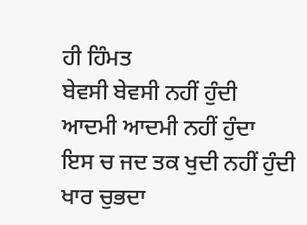ਹੀ ਹਿੰਮਤ
ਬੇਵਸੀ ਬੇਵਸੀ ਨਹੀਂ ਹੁੰਦੀ
ਆਦਮੀ ਆਦਮੀ ਨਹੀਂ ਹੁੰਦਾ
ਇਸ ਚ ਜਦ ਤਕ ਖੁਦੀ ਨਹੀਂ ਹੁੰਦੀ
ਖਾਰ ਚੁਭਦਾ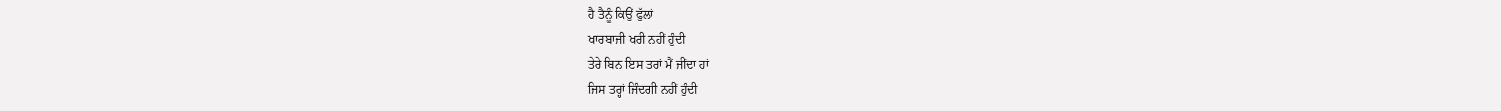ਹੈ ਤੈਨੂੰ ਕਿਉਂ ਫੁੱਲਾਂ
ਖਾਰਬਾਜੀ ਖਰੀ ਨਹੀਂ ਹੁੰਦੀ
ਤੇਰੇ ਬਿਨ ਇਸ ਤਰਾਂ ਮੈਂ ਜੀਂਦਾ ਹਾਂ
ਜਿਸ ਤਰ੍ਹਾਂ ਜਿੰਦਗੀ ਨਹੀਂ ਹੁੰਦੀ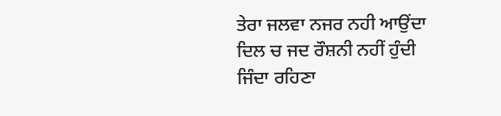ਤੇਰਾ ਜਲਵਾ ਨਜਰ ਨਹੀ ਆਉਂਦਾ
ਦਿਲ ਚ ਜਦ ਰੌਸ਼ਨੀ ਨਹੀਂ ਹੁੰਦੀ
ਜਿੰਦਾ ਰਹਿਣਾ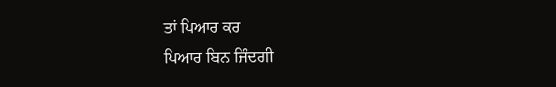ਤਾਂ ਪਿਆਰ ਕਰ
ਪਿਆਰ ਬਿਨ ਜਿੰਦਗੀ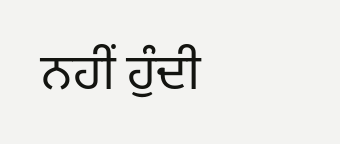ਨਹੀਂ ਹੁੰਦੀ